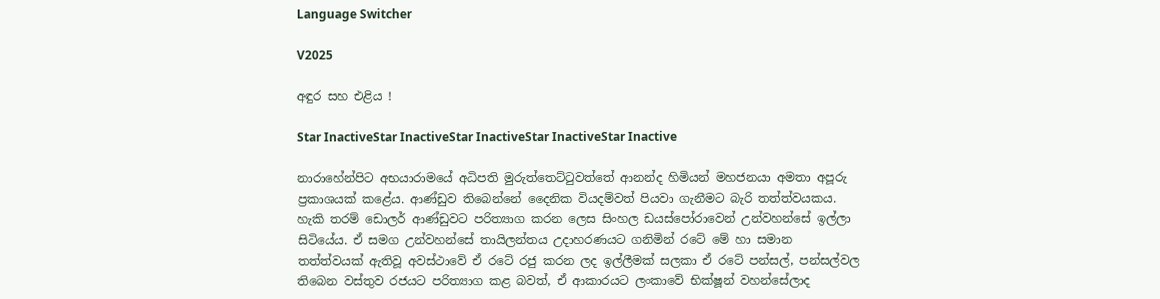Language Switcher

V2025

අඳුර සහ එළිය !

Star InactiveStar InactiveStar InactiveStar InactiveStar Inactive

නාරාහේන්පිට අභයාරාමයේ අධිපති මුරුත්තෙට්ටුවත්තේ ආනන්ද හිමියන් මහජනයා අමතා අපූරු ප්‍රකාශයක් කළේය. ආණ්ඩුව තිබෙන්නේ දෛනික වියදම්වත් පියවා ගැනීමට බැරි තත්ත්වයකය. හැකි තරම් ඩොලර් ආණ්ඩුවට පරිත්‍යාග කරන ලෙස සිංහල ඩයස්පෝරාවෙන් උන්වහන්සේ ඉල්ලා සිටියේය. ඒ සමග උන්වහන්සේ තායිලන්තය උදාහරණයට ගනිමින් රටේ මේ හා සමාන තත්ත්වයක් ඇතිවූ අවස්ථාවේ ඒ රටේ රජු කරන ලද ඉල්ලීමක් සලකා ඒ රටේ පන්සල්, පන්සල්වල තිබෙන වස්තුව රජයට පරිත්‍යාග කළ බවත්, ඒ ආකාරයට ලංකාවේ භික්ෂූන් වහන්සේලාද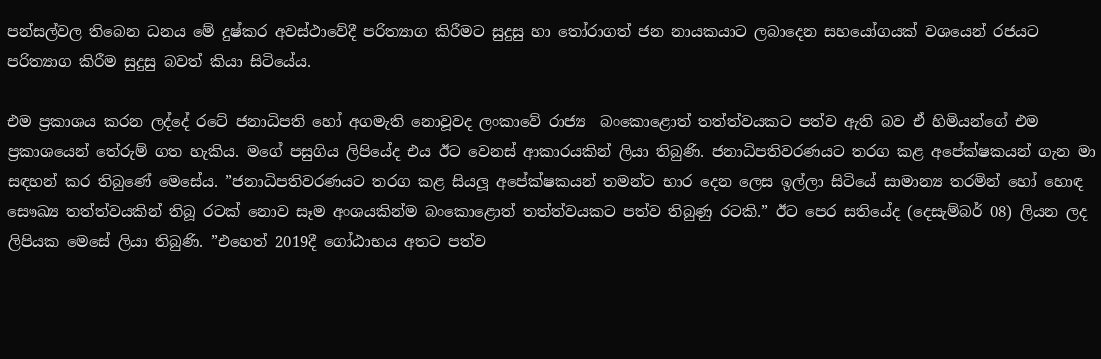පන්සල්වල තිබෙන ධනය මේ දුෂ්කර අවස්ථාවේදී පරිත්‍යාග කිරීමට සුදුසු හා තෝරාගත් ජන නායකයාට ලබාදෙන සහයෝගයක් වශයෙන් රජයට පරිත්‍යාග කිරීම සුදුසු බවත් කියා සිටියේය.

එම ප්‍රකාශය කරන ලද්දේ රටේ ජනාධිපති හෝ අගමැති නොවූවද ලංකාවේ රාජ්‍ය  බංකොළොත් තත්ත්වයකට පත්ව ඇති බව ඒ හිමියන්ගේ එම ප්‍රකාශයෙන් තේරුම් ගත හැකිය. මගේ පසුගිය ලිපියේද එය ඊට වෙනස් ආකාරයකින් ලියා තිබුණි. ජනාධිපතිවරණයට තරග කළ අපේක්ෂකයන් ගැන මා සඳහන් කර තිබුණේ මෙසේය. ”ජනාධිපතිවරණයට තරග කළ සියලූ අපේක්ෂකයන් තමන්ට භාර දෙන ලෙස ඉල්ලා සිටියේ සාමාන්‍ය තරමින් හෝ හොඳ සෞඛ්‍ය තත්ත්වයකින් තිබූ රටක් නොව සෑම අංශයකින්ම බංකොළොත් තත්ත්වයකට පත්ව තිබුණු රටකි.” ඊට පෙර සතියේද (දෙසැම්බර් 08) ලියන ලද ලිපියක මෙසේ ලියා තිබුණි. ”එහෙත් 2019දී ගෝඨාභය අතට පත්ව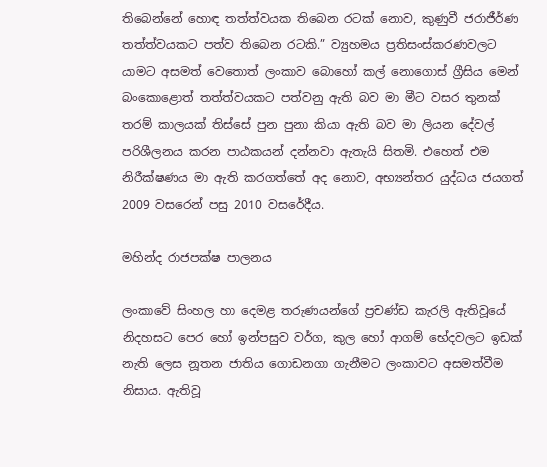තිබෙන්නේ හොඳ තත්ත්වයක තිබෙන රටක් නොව, කුණුවී ජරාජීර්ණ තත්ත්වයකට පත්ව තිබෙන රටකි.” ව්‍යුහමය ප්‍රතිසංස්කරණවලට යාමට අසමත් වෙතොත් ලංකාව බොහෝ කල් නොගොස් ග්‍රීසිය මෙන් බංකොළොත් තත්ත්වයකට පත්වනු ඇති බව මා මීට වසර තුනක් තරම් කාලයක් තිස්සේ පුන පුනා කියා ඇති බව මා ලියන දේවල් පරිශීලනය කරන පාඨකයන් දන්නවා ඇතැයි සිතමි. එහෙත් එම නිරීක්ෂණය මා ඇති කරගත්තේ අද නොව, අභ්‍යන්තර යුද්ධය ජයගත් 2009 වසරෙන් පසු 2010 වසරේදීය.

මහින්ද රාජපක්ෂ පාලනය

ලංකාවේ සිංහල හා දෙමළ තරුණයන්ගේ ප්‍රචණ්ඩ කැරලි ඇතිවූයේ නිදහසට පෙර හෝ ඉන්පසුව වර්ග, කුල හෝ ආගම් භේදවලට ඉඩක් නැති ලෙස නූතන ජාතිය ගොඩනගා ගැනීමට ලංකාවට අසමත්වීම නිසාය. ඇතිවූ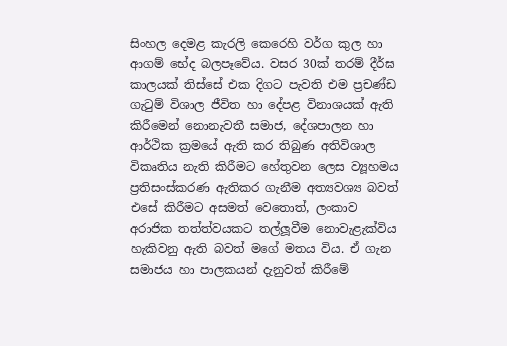සිංහල දෙමළ කැරලි කෙරෙහි වර්ග කුල හා ආගම් භේද බලපෑවේය. වසර 30ක් තරම් දීර්ඝ කාලයක් තිස්සේ එක දිගට පැවති එම ප්‍රචණ්ඩ ගැටුම් විශාල ජීවිත හා දේපළ විනාශයක් ඇති කිරීමෙන් නොනැවතී සමාජ, දේශපාලන හා ආර්ථික ක්‍රමයේ ඇති කර තිබුණ අතිවිශාල විකෘතිය නැති කිරීමට හේතුවන ලෙස ව්‍යූහමය ප්‍රතිසංස්කරණ ඇතිකර ගැනීම අත්‍යවශ්‍ය බවත් එසේ කිරීමට අසමත් වෙතොත්, ලංකාව අරාජික තත්ත්වයකට තල්ලූවීම නොවැළැක්විය හැකිවනු ඇති බවත් මගේ මතය විය. ඒ ගැන සමාජය හා පාලකයන් දැනුවත් කිරීමේ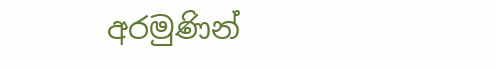අරමුණින්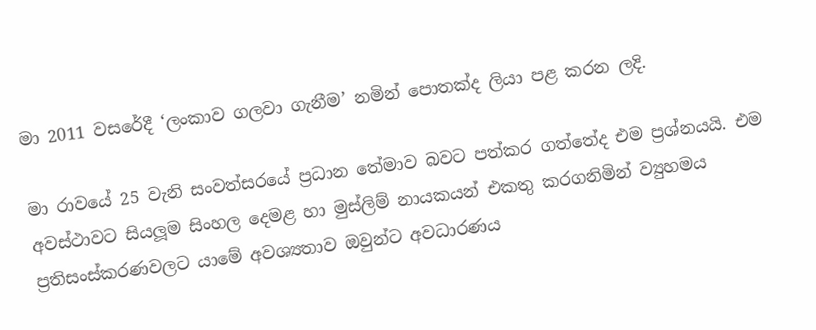මා 2011 වසරේදී ‘ලංකාව ගලවා ගැනීම’ නමින් පොතක්ද ලියා පළ කරන ලදි.

මා රාවයේ 25 වැනි සංවත්සරයේ ප්‍රධාන තේමාව බවට පත්කර ගත්තේද එම ප්‍රශ්නයයි. එම අවස්ථාවට සියලූම සිංහල දෙමළ හා මුස්ලිම් නායකයන් එකතු කරගනිමින් ව්‍යුහමය ප්‍රතිසංස්කරණවලට යාමේ අවශ්‍යතාව ඔවුන්ට අවධාරණය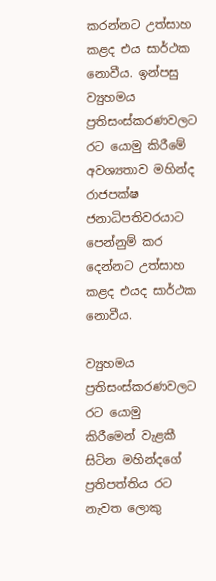කරන්නට උත්සාහ කළද එය සාර්ථක නොවීය. ඉන්පසු ව්‍යුහමය ප්‍රතිසංස්කරණවලට රට යොමු කිරීමේ අවශ්‍යතාව මහින්ද රාජපක්ෂ ජනාධිපතිවරයාට පෙන්නුම් කර දෙන්නට උත්සාහ කළද එයද සාර්ථක නොවීය.

ව්‍යුහමය ප්‍රතිසංස්කරණවලට රට යොමු කිරීමෙන් වැළකී සිටින මහින්දගේ ප්‍රතිපත්තිය රට නැවත ලොකු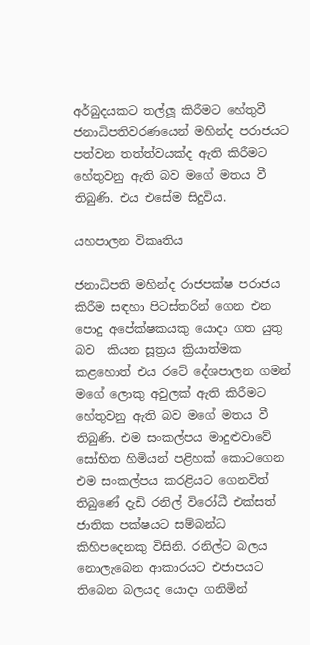අර්බුදයකට තල්ලූ කිරීමට හේතුවී ජනාධිපතිවරණයෙන් මහින්ද පරාජයට පත්වන තත්ත්වයක්ද ඇති කිරීමට හේතුවනු ඇති බව මගේ මතය වී තිබුණි. එය එසේම සිදුවිය.

යහපාලන විකෘතිය

ජනාධිපති මහින්ද රාජපක්ෂ පරාජය කිරීම සඳහා පිටස්තරින් ගෙන එන පොදු අපේක්ෂකයකු යොදා ගත යුතු බව  කියන සූත්‍රය ක්‍රියාත්මක කළහොත් එය රටේ දේශපාලන ගමන් මගේ ලොකු අවුලක් ඇති කිරීමට හේතුවනු ඇති බව මගේ මතය වී තිබුණි. එම සංකල්පය මාදුළුවාවේ සෝභිත හිමියන් පළිහක් කොටගෙන එම සංකල්පය කරළියට ගෙනවිත් තිබුණේ දැඩි රනිල් විරෝධී එක්සත් ජාතික පක්ෂයට සම්බන්ධ කිහිපදෙනකු විසිනි. රනිල්ට බලය නොලැබෙන ආකාරයට එජාපයට තිබෙන බලයද යොදා ගනිමින්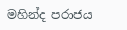මහින්ද පරාජය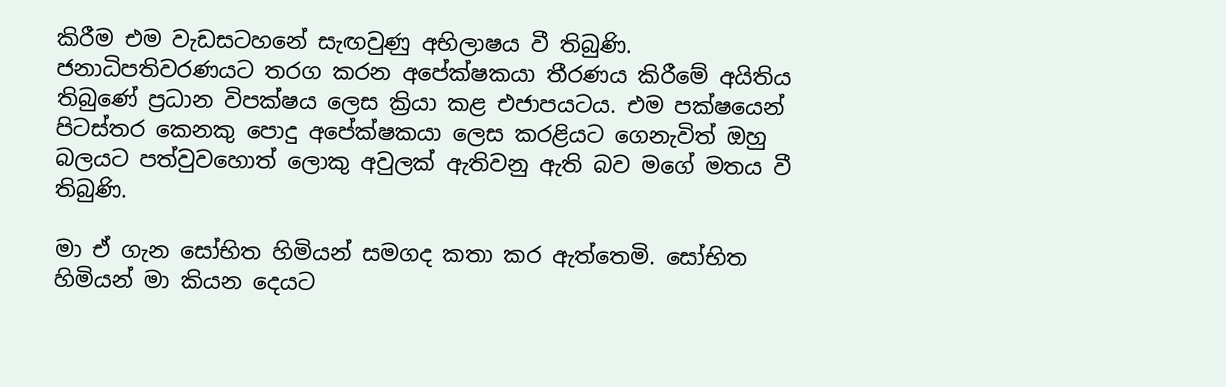කිරීම එම වැඩසටහනේ සැඟවුණු අභිලාෂය වී තිබුණි. ජනාධිපතිවරණයට තරග කරන අපේක්ෂකයා තීරණය කිරීමේ අයිතිය තිබුණේ ප්‍රධාන විපක්ෂය ලෙස ක්‍රියා කළ එජාපයටය. එම පක්ෂයෙන් පිටස්තර කෙනකු පොදු අපේක්ෂකයා ලෙස කරළියට ගෙනැවිත් ඔහු බලයට පත්වුවහොත් ලොකු අවුලක් ඇතිවනු ඇති බව මගේ මතය වී තිබුණි.

මා ඒ ගැන සෝභිත හිමියන් සමගද කතා කර ඇත්තෙමි. සෝභිත හිමියන් මා කියන දෙයට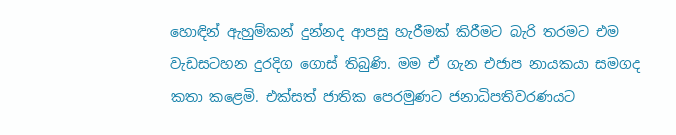හොඳින් ඇහුම්කන් දුන්නද ආපසු හැරීමක් කිරීමට බැරි තරමට එම වැඩසටහන දුරදිග ගොස් තිබුණි. මම ඒ ගැන එජාප නායකයා සමගද කතා කළෙමි. එක්සත් ජාතික පෙරමුණට ජනාධිපතිවරණයට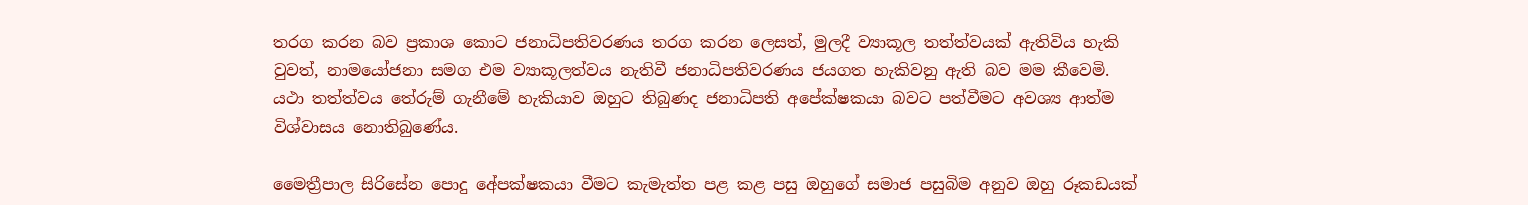තරග කරන බව ප්‍රකාශ කොට ජනාධිපතිවරණය තරග කරන ලෙසත්, මුලදී ව්‍යාකූල තත්ත්වයක් ඇතිවිය හැකි වුවත්, නාමයෝජනා සමග එම ව්‍යාකූලත්වය නැතිවී ජනාධිපතිවරණය ජයගත හැකිවනු ඇති බව මම කීවෙමි. යථා තත්ත්වය තේරුම් ගැනීමේ හැකියාව ඔහුට තිබුණද ජනාධිපති අපේක්ෂකයා බවට පත්වීමට අවශ්‍ය ආත්ම විශ්වාසය නොතිබුණේය.

මෛත්‍රීපාල සිරිසේන පොදු අේපක්ෂකයා වීමට කැමැත්ත පළ කළ පසු ඔහුගේ සමාජ පසුබිම අනුව ඔහු රූකඩයක්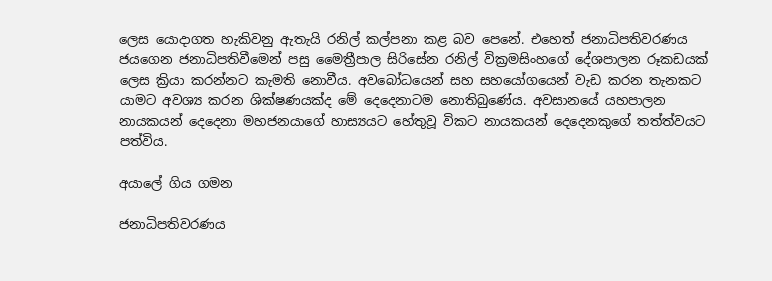ලෙස යොදාගත හැකිවනු ඇතැයි රනිල් කල්පනා කළ බව පෙනේ. එහෙත් ජනාධිපතිවරණය ජයගෙන ජනාධිපතිවීමෙන් පසු මෛත්‍රීපාල සිරිසේන රනිල් වික්‍රමසිංහගේ දේශපාලන රූකඩයක් ලෙස ක්‍රියා කරන්නට කැමති නොවීය. අවබෝධයෙන් සහ සහයෝගයෙන් වැඩ කරන තැනකට යාමට අවශ්‍ය කරන ශික්ෂණයක්ද මේ දෙදෙනාටම නොතිබුණේය. අවසානයේ යහපාලන නායකයන් දෙදෙනා මහජනයාගේ හාස්‍යයට හේතුවූ විකට නායකයන් දෙදෙනකුගේ තත්ත්වයට පත්විය.

අයාලේ ගිය ගමන

ජනාධිපතිවරණය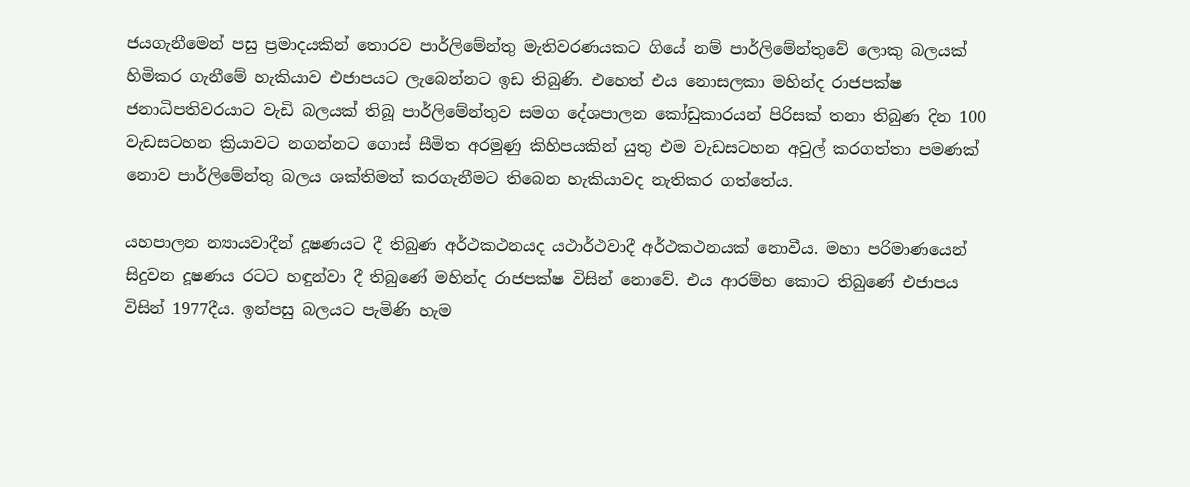ජයගැනීමෙන් පසු ප්‍රමාදයකින් තොරව පාර්ලිමේන්තු මැතිවරණයකට ගියේ නම් පාර්ලිමේන්තුවේ ලොකු බලයක් හිමිකර ගැනීමේ හැකියාව එජාපයට ලැබෙන්නට ඉඩ තිබුණි. එහෙත් එය නොසලකා මහින්ද රාජපක්ෂ ජනාධිපතිවරයාට වැඩි බලයක් තිබූ පාර්ලිමේන්තුව සමග දේශපාලන කෝඩුකාරයන් පිරිසක් තනා තිබුණ දින 100 වැඩසටහන ක්‍රියාවට නගන්නට ගොස් සීමිත අරමුණු කිහිපයකින් යුතු එම වැඩසටහන අවුල් කරගත්තා පමණක් නොව පාර්ලිමේන්තු බලය ශක්තිමත් කරගැනීමට තිබෙන හැකියාවද නැතිකර ගත්තේය.

යහපාලන න්‍යායවාදීන් දූෂණයට දී තිබුණ අර්ථකථනයද යථාර්ථවාදී අර්ථකථනයක් නොවීය. මහා පරිමාණයෙන් සිදුවන දූෂණය රටට හඳුන්වා දී තිබුණේ මහින්ද රාජපක්ෂ විසින් නොවේ. එය ආරම්භ කොට තිබුණේ එජාපය විසින් 1977දීය. ඉන්පසු බලයට පැමිණි හැම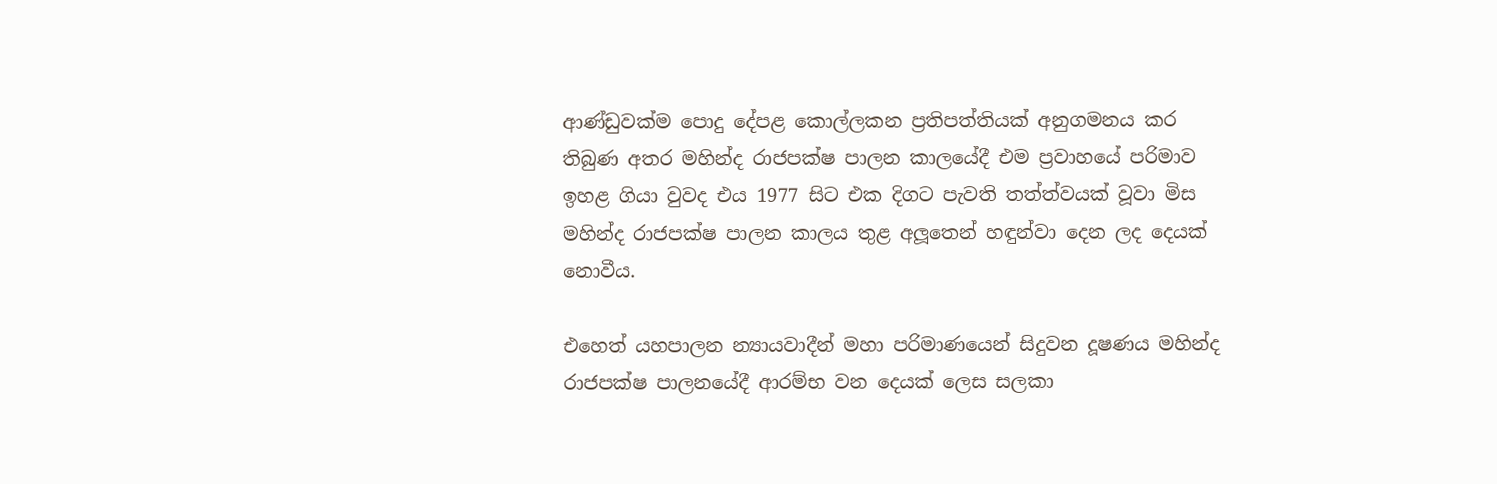ආණ්ඩුවක්ම පොදු දේපළ කොල්ලකන ප්‍රතිපත්තියක් අනුගමනය කර තිබුණ අතර මහින්ද රාජපක්ෂ පාලන කාලයේදී එම ප්‍රවාහයේ පරිමාව ඉහළ ගියා වුවද එය 1977 සිට එක දිගට පැවති තත්ත්වයක් වූවා මිස මහින්ද රාජපක්ෂ පාලන කාලය තුළ අලූතෙන් හඳුන්වා දෙන ලද දෙයක් නොවීය.

එහෙත් යහපාලන න්‍යායවාදීන් මහා පරිමාණයෙන් සිදුවන දූෂණය මහින්ද රාජපක්ෂ පාලනයේදී ආරම්භ වන දෙයක් ලෙස සලකා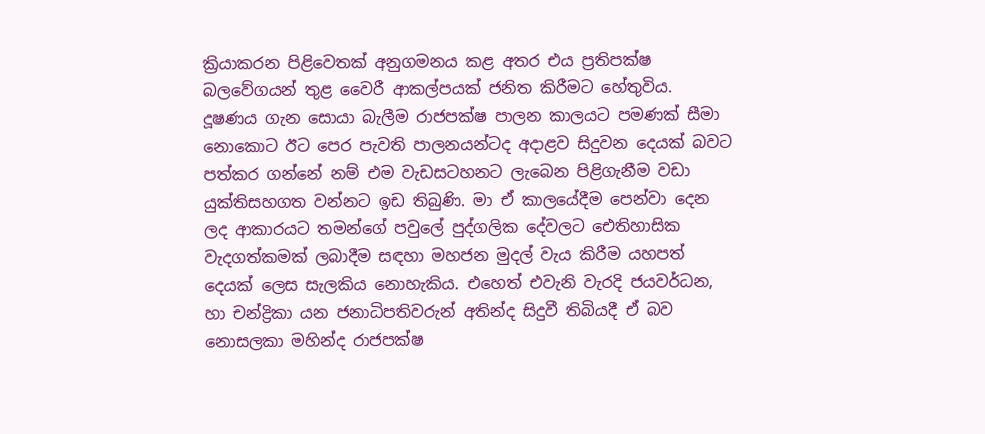ක්‍රියාකරන පිළිවෙතක් අනුගමනය කළ අතර එය ප්‍රතිපක්ෂ බලවේගයන් තුළ වෛරී ආකල්පයක් ජනිත කිරීමට හේතුවිය. දූෂණය ගැන සොයා බැලීම රාජපක්ෂ පාලන කාලයට පමණක් සීමා නොකොට ඊට පෙර පැවති පාලනයන්ටද අදාළව සිදුවන දෙයක් බවට පත්කර ගන්නේ නම් එම වැඩසටහනට ලැබෙන පිළිගැනීම වඩා යුක්තිසහගත වන්නට ඉඩ තිබුණි. මා ඒ කාලයේදීම පෙන්වා දෙන ලද ආකාරයට තමන්ගේ පවුලේ පුද්ගලික දේවලට ඓතිහාසික වැදගත්කමක් ලබාදීම සඳහා මහජන මුදල් වැය කිරීම යහපත් දෙයක් ලෙස සැලකිය නොහැකිය. එහෙත් එවැනි වැරදි ජයවර්ධන, හා චන්ද්‍රිකා යන ජනාධිපතිවරුන් අතින්ද සිදුවී තිබියදී ඒ බව නොසලකා මහින්ද රාජපක්ෂ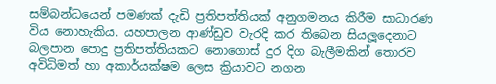සම්බන්ධයෙන් පමණක් දැඩි ප්‍රතිපත්තියක් අනුගමනය කිරීම සාධාරණ විය නොහැකිය. යහපාලන ආණ්ඩුව වැරදි කර තිබෙන සියලූදෙනාට බලපාන පොදු ප්‍රතිපත්තියකට නොගොස් දුර දිග බැලීමකින් තොරව අවිධිමත් හා අකාර්යක්ෂම ලෙස ක්‍රියාවට නගන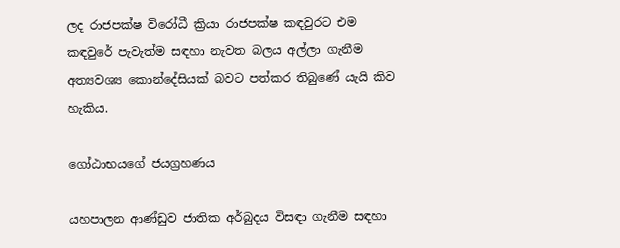ලද රාජපක්ෂ විරෝධී ක්‍රියා රාජපක්ෂ කඳවුරට එම කඳවුරේ පැවැත්ම සඳහා නැවත බලය අල්ලා ගැනීම අත්‍යවශ්‍ය කොන්දේසියක් බවට පත්කර තිබුණේ යැයි කිව හැකිය.

ගෝඨාභයගේ ජයග්‍රහණය

යහපාලන ආණ්ඩුව ජාතික අර්බුදය විසඳා ගැනීම සඳහා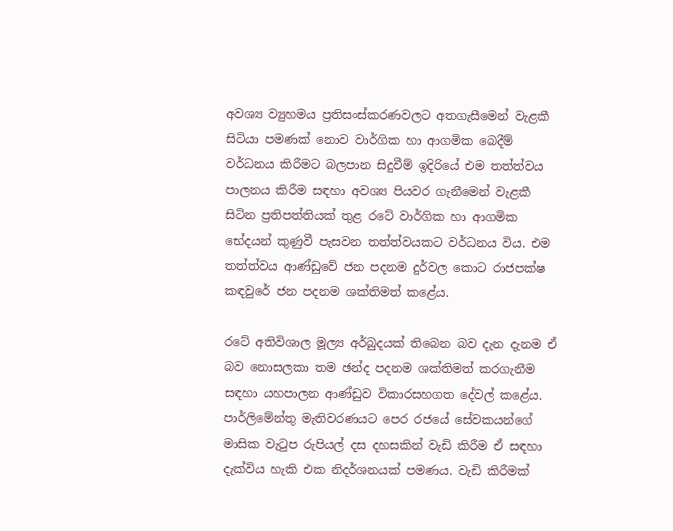අවශ්‍ය ව්‍යුහමය ප්‍රතිසංස්කරණවලට අතගැසීමෙන් වැළකී සිටියා පමණක් නොව වාර්ගික හා ආගමික බෙදීම් වර්ධනය කිරීමට බලපාන සිදුවීම් ඉදිරියේ එම තත්ත්වය පාලනය කිරීම සඳහා අවශ්‍ය පියවර ගැනීමෙන් වැළකී සිටින ප්‍රතිපත්තියක් තුළ රටේ වාර්ගික හා ආගමික භේදයන් කුණුවී පැසවන තත්ත්වයකට වර්ධනය විය. එම තත්ත්වය ආණ්ඩුවේ ජන පදනම දුර්වල කොට රාජපක්ෂ කඳවුරේ ජන පදනම ශක්තිමත් කළේය.

රටේ අතිවිශාල මූල්‍ය අර්බුදයක් තිබෙන බව දැන දැනම ඒ බව නොසලකා තම ඡන්ද පදනම ශක්තිමත් කරගැනීම සඳහා යහපාලන ආණ්ඩුව විකාරසහගත දේවල් කළේය. පාර්ලිමේන්තු මැතිවරණයට පෙර රජයේ සේවකයන්ගේ මාසික වැටුප රුපියල් දස දහසකින් වැඩි කිරීම ඒ සඳහා දැක්විය හැකි එක නිදර්ශනයක් පමණය. වැඩි කිරීමක්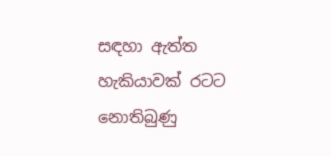සඳහා ඇත්ත හැකියාවක් රටට නොතිබුණු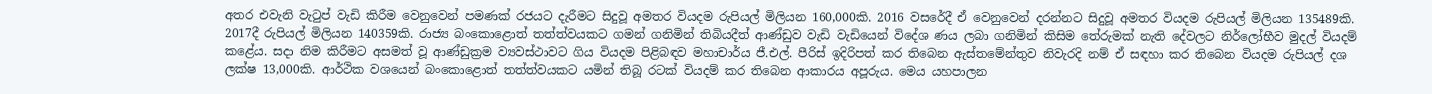අතර එවැනි වැටුප් වැඩි කිරීම වෙනුවෙන් පමණක් රජයට දැරීමට සිදුවූ අමතර වියදම රුපියල් මිලියන 160,000කි. 2016 වසරේදී ඒ වෙනුවෙන් දරන්නට සිදුවූ අමතර වියදම රුපියල් මිලියන 135489කි. 2017දී රුපියල් මිලියන 140359කි. රාජ්‍ය බංකොළොත් තත්ත්වයකට ගමන් ගනිමින් තිබියදීත් ආණ්ඩුව වැඩි වැඩියෙන් විදේශ ණය ලබා ගනිමින් කිසිම තේරුමක් නැති දේවලට නිර්ලෝභීව මුදල් වියදම් කළේය. සදා නිම කිරීමට අසමත් වූ ආණ්ඩුක්‍රම ව්‍යවස්ථාවට ගිය වියදම පිළිබඳව මහාචාර්ය ජී.එල්. පීරිස් ඉදිරිපත් කර තිබෙන ඇස්තමේන්තුව නිවැරදි නම් ඒ සඳහා කර තිබෙන වියදම රුපියල් දශ ලක්ෂ 13,000කි. ආර්ථික වශයෙන් බංකොළොත් තත්ත්වයකට යමින් තිබූ රටක් වියදම් කර තිබෙන ආකාරය අපූරුය. මෙය යහපාලන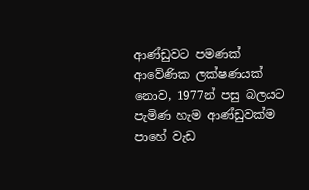ආණ්ඩුවට පමණක් ආවේණික ලක්ෂණයක් නොව, 1977න් පසු බලයට පැමිණ හැම ආණ්ඩුවක්ම පාහේ වැඩ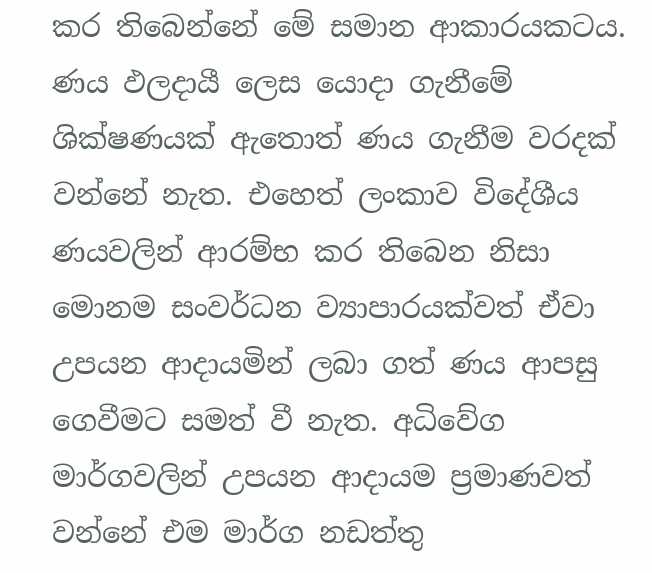කර තිබෙන්නේ මේ සමාන ආකාරයකටය. ණය ඵලදායී ලෙස යොදා ගැනීමේ ශික්ෂණයක් ඇතොත් ණය ගැනීම වරදක් වන්නේ නැත. එහෙත් ලංකාව විදේශීය ණයවලින් ආරම්භ කර තිබෙන නිසා මොනම සංවර්ධන ව්‍යාපාරයක්වත් ඒවා උපයන ආදායමින් ලබා ගත් ණය ආපසු ගෙවීමට සමත් වී නැත. අධිවේග මාර්ගවලින් උපයන ආදායම ප්‍රමාණවත් වන්නේ එම මාර්ග නඩත්තු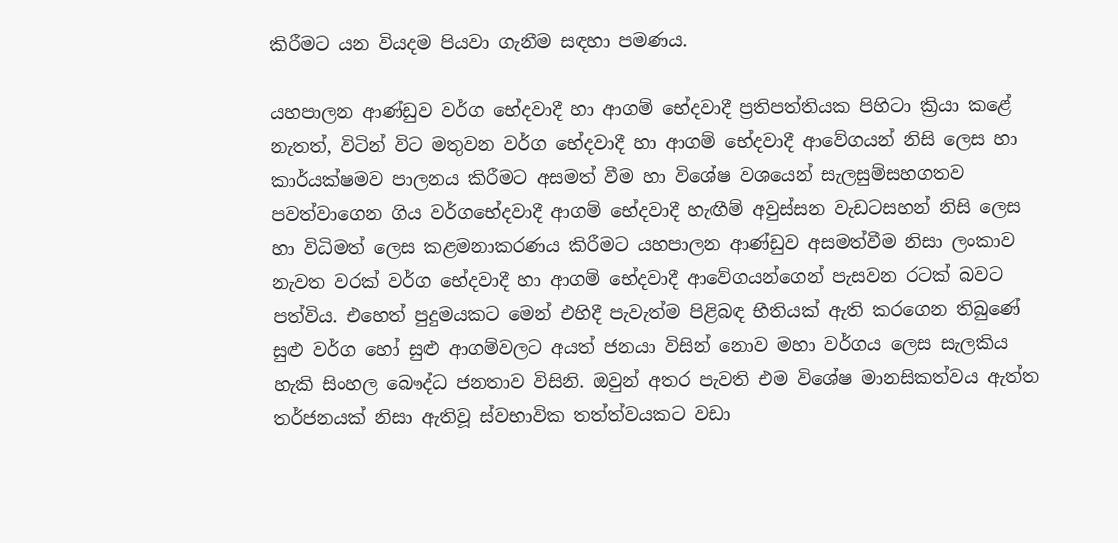කිරීමට යන වියදම පියවා ගැනීම සඳහා පමණය.

යහපාලන ආණ්ඩුව වර්ග භේදවාදී හා ආගම් භේදවාදී ප්‍රතිපත්තියක පිහිටා ක්‍රියා කළේ නැතත්, විටින් විට මතුවන වර්ග භේදවාදී හා ආගම් භේදවාදී ආවේගයන් නිසි ලෙස හා කාර්යක්ෂමව පාලනය කිරීමට අසමත් වීම හා විශේෂ වශයෙන් සැලසුම්සහගතව පවත්වාගෙන ගිය වර්ගභේදවාදී ආගම් භේදවාදී හැඟීම් අවුස්සන වැඩටසහන් නිසි ලෙස හා විධිමත් ලෙස කළමනාකරණය කිරීමට යහපාලන ආණ්ඩුව අසමත්වීම නිසා ලංකාව නැවත වරක් වර්ග භේදවාදී හා ආගම් භේදවාදී ආවේගයන්ගෙන් පැසවන රටක් බවට පත්විය. එහෙත් පුදුමයකට මෙන් එහිදී පැවැත්ම පිළිබඳ භීතියක් ඇති කරගෙන තිබුණේ සුළු වර්ග හෝ සුළු ආගම්වලට අයත් ජනයා විසින් නොව මහා වර්ගය ලෙස සැලකිය හැකි සිංහල බෞද්ධ ජනතාව විසිනි. ඔවුන් අතර පැවති එම විශේෂ මානසිකත්වය ඇත්ත තර්ජනයක් නිසා ඇතිවූ ස්වභාවික තත්ත්වයකට වඩා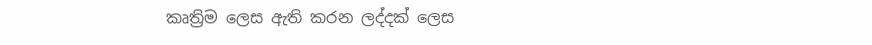කෘත්‍රිම ලෙස ඇති කරන ලද්දක් ලෙස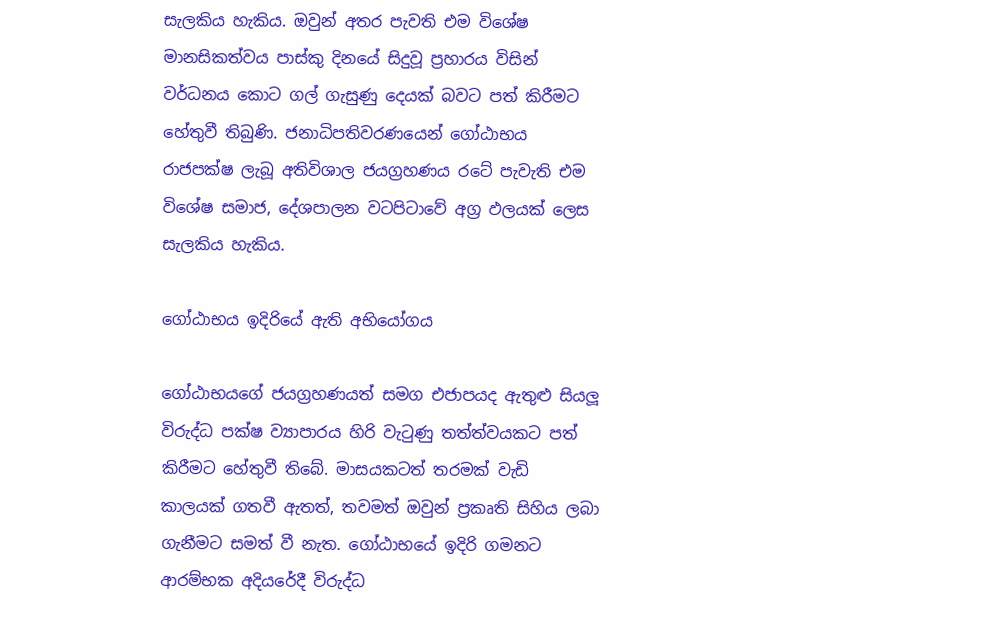සැලකිය හැකිය. ඔවුන් අතර පැවති එම විශේෂ මානසිකත්වය පාස්කු දිනයේ සිදුවූ ප්‍රහාරය විසින් වර්ධනය කොට ගල් ගැසුණු දෙයක් බවට පත් කිරීමට හේතුවී තිබුණි. ජනාධිපතිවරණයෙන් ගෝඨාභය රාජපක්ෂ ලැබූ අතිවිශාල ජයග්‍රහණය රටේ පැවැති එම විශේෂ සමාජ, දේශපාලන වටපිටාවේ අග්‍ර ඵලයක් ලෙස සැලකිය හැකිය.

ගෝඨාභය ඉදිරියේ ඇති අභියෝගය

ගෝඨාභයගේ ජයග්‍රහණයත් සමග එජාපයද ඇතුළු සියලූ විරුද්ධ පක්ෂ ව්‍යාපාරය හිරි වැටුණු තත්ත්වයකට පත් කිරීමට හේතුවී තිබේ. මාසයකටත් තරමක් වැඩි කාලයක් ගතවී ඇතත්, තවමත් ඔවුන් ප්‍රකෘති සිහිය ලබා ගැනීමට සමත් වී නැත. ගෝඨාභයේ ඉදිරි ගමනට ආරම්භක අදියරේදී විරුද්ධ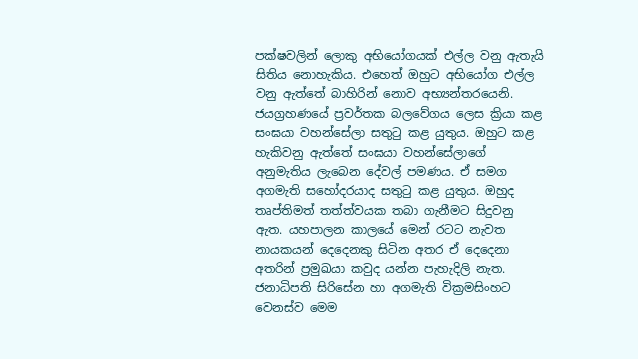පක්ෂවලින් ලොකු අභියෝගයක් එල්ල වනු ඇතැයි සිතිය නොහැකිය. එහෙත් ඔහුට අභියෝග එල්ල වනු ඇත්තේ බාහිරින් නොව අභ්‍යන්තරයෙනි. ජයග්‍රහණයේ ප්‍රවර්තක බලවේගය ලෙස ක්‍රියා කළ සංඝයා වහන්සේලා සතුටු කළ යුතුය. ඔහුට කළ හැකිවනු ඇත්තේ සංඝයා වහන්සේලාගේ අනුමැතිය ලැබෙන දේවල් පමණය. ඒ සමග අගමැති සහෝදරයාද සතුටු කළ යුතුය. ඔහුද තෘප්තිමත් තත්ත්වයක තබා ගැනීමට සිදුවනු ඇත. යහපාලන කාලයේ මෙන් රටට නැවත නායකයන් දෙදෙනකු සිටින අතර ඒ දෙදෙනා අතරින් ප්‍රමුඛයා කවුද යන්න පැහැදිලි නැත. ජනාධිපති සිරිසේන හා අගමැති වික්‍රමසිංහට වෙනස්ව මෙම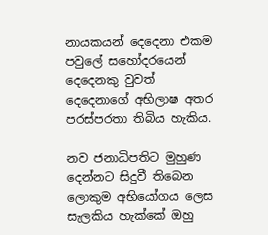නායකයන් දෙදෙනා එකම පවුලේ සහෝදරයෙන් දෙදෙනකු වුවත් දෙදෙනාගේ අභිලාෂ අතර පරස්පරතා තිබිය හැකිය.

නව ජනාධිපතිට මුහුණ දෙන්නට සිදුවී තිබෙන ලොකුම අභියෝගය ලෙස සැලකිය හැක්කේ ඔහු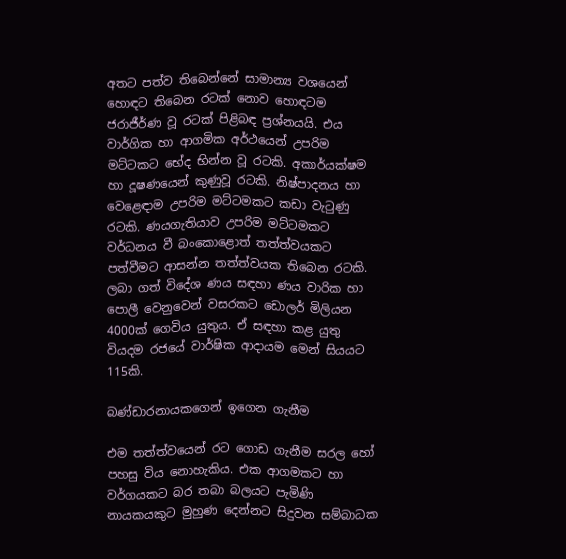අතට පත්ව තිබෙන්නේ සාමාන්‍ය වශයෙන් හොඳට තිබෙන රටක් නොව හොඳටම ජරාජීර්ණ වූ රටක් පිළිබඳ ප්‍රශ්නයයි. එය වාර්ගික හා ආගමික අර්ථයෙන් උපරිම මට්ටකට භේද භින්න වූ රටකි. අකාර්යක්ෂම හා දූෂණයෙන් කුණුවූ රටකි. නිෂ්පාදනය හා වෙළෙඳාම උපරිම මට්ටමකට කඩා වැටුණු රටකි. ණයගැතියාව උපරිම මට්ටමකට වර්ධනය වී බංකොළොත් තත්ත්වයකට පත්වීමට ආසන්න තත්ත්වයක තිබෙන රටකි. ලබා ගත් විදේශ ණය සඳහා ණය වාරික හා පොලී වෙනුවෙන් වසරකට ඩොලර් මිලියන 4000ක් ගෙවිය යුතුය. ඒ සඳහා කළ යුතු වියදම රජයේ වාර්ෂික ආදායම මෙන් සියයට 115කි.

බණ්ඩාරනායකගෙන් ඉගෙන ගැනීම

එම තත්ත්වයෙන් රට ගොඩ ගැනීම සරල හෝ පහසු විය නොහැකිය. එක ආගමකට හා වර්ගයකට බර තබා බලයට පැමිණි නායකයකුට මුහුණ දෙන්නට සිදුවන සම්බාධක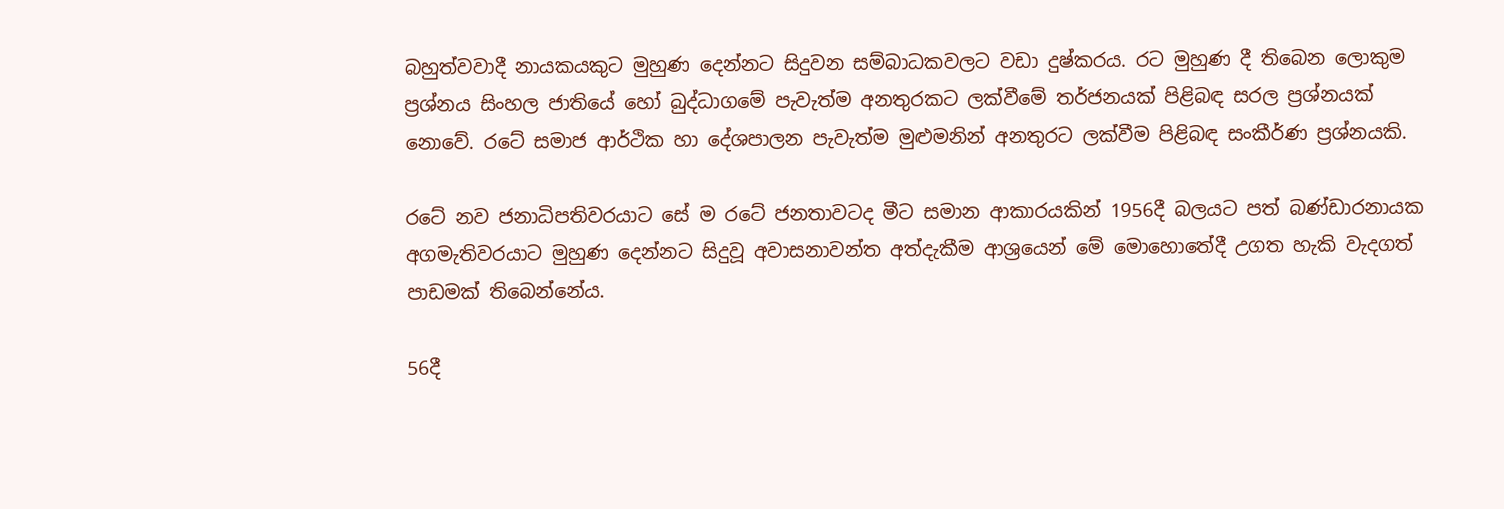බහුත්වවාදී නායකයකුට මුහුණ දෙන්නට සිදුවන සම්බාධකවලට වඩා දුෂ්කරය. රට මුහුණ දී තිබෙන ලොකුම ප්‍රශ්නය සිංහල ජාතියේ හෝ බුද්ධාගමේ පැවැත්ම අනතුරකට ලක්වීමේ තර්ජනයක් පිළිබඳ සරල ප්‍රශ්නයක් නොවේ. රටේ සමාජ ආර්ථික හා දේශපාලන පැවැත්ම මුළුමනින් අනතුරට ලක්වීම පිළිබඳ සංකීර්ණ ප්‍රශ්නයකි.

රටේ නව ජනාධිපතිවරයාට සේ ම රටේ ජනතාවටද මීට සමාන ආකාරයකින් 1956දී බලයට පත් බණ්ඩාරනායක අගමැතිවරයාට මුහුණ දෙන්නට සිදුවූ අවාසනාවන්ත අත්දැකීම ආශ්‍රයෙන් මේ මොහොතේදී උගත හැකි වැදගත් පාඩමක් තිබෙන්නේය.

56දී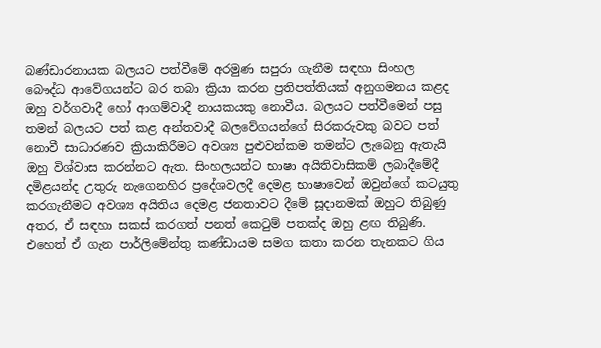බණ්ඩාරනායක බලයට පත්වීමේ අරමුණ සපුරා ගැනීම සඳහා සිංහල බෞද්ධ ආවේගයන්ට බර තබා ක්‍රියා කරන ප්‍රතිපත්තියක් අනුගමනය කළද ඔහු වර්ගවාදී හෝ ආගම්වාදී නායකයකු නොවීය. බලයට පත්වීමෙන් පසු තමන් බලයට පත් කළ අන්තවාදී බලවේගයන්ගේ සිරකරුවකු බවට පත් නොවී සාධාරණව ක්‍රියාකිරීමට අවශ්‍ය පුළුවන්කම තමන්ට ලැබෙනු ඇතැයි ඔහු විශ්වාස කරන්නට ඇත. සිංහලයන්ට භාෂා අයිතිවාසිකම් ලබාදීමේදී දමිළයන්ද උතුරු නැගෙනහිර ප්‍රදේශවලදී දෙමළ භාෂාවෙන් ඔවුන්ගේ කටයුතු කරගැනීමට අවශ්‍ය අයිතිය දෙමළ ජනතාවට දීමේ සූදානමක් ඔහුට තිබුණු අතර, ඒ සඳහා සකස් කරගත් පනත් කෙටුම් පතක්ද ඔහු ළඟ තිබුණි. එහෙත් ඒ ගැන පාර්ලිමේන්තු කණ්ඩායම සමග කතා කරන තැනකට ගිය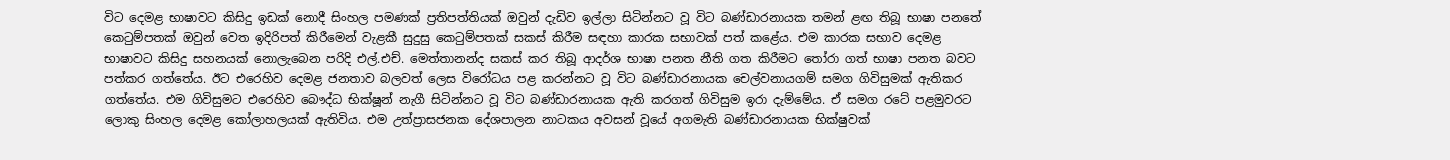විට දෙමළ භාෂාවට කිසිදු ඉඩක් නොදී සිංහල පමණක් ප්‍රතිපත්තියක් ඔවුන් දැඩිව ඉල්ලා සිටින්නට වූ විට බණ්ඩාරනායක තමන් ළඟ තිබූ භාෂා පනතේ කෙටුම්පතක් ඔවුන් වෙත ඉදිරිපත් කිරීමෙන් වැළකී සුදුසු කෙටුම්පතක් සකස් කිරීම සඳහා කාරක සභාවක් පත් කළේය. එම කාරක සභාව දෙමළ භාෂාවට කිසිදු සහනයක් නොලැබෙන පරිදි එල්.එච්. මෙත්තානන්ද සකස් කර තිබූ ආදර්ශ භාෂා පනත නීති ගත කිරීමට තෝරා ගත් භාෂා පනත බවට පත්කර ගත්තේය. ඊට එරෙහිව දෙමළ ජනතාව බලවත් ලෙස විරෝධය පළ කරන්නට වූ විට බණ්ඩාරනායක චෙල්වනායගම් සමග ගිවිසුමක් ඇතිකර ගත්තේය. එම ගිවිසුමට එරෙහිව බෞද්ධ භික්ෂූන් නැගී සිටින්නට වූ විට බණ්ඩාරනායක ඇති කරගත් ගිවිසුම ඉරා දැම්මේය. ඒ සමග රටේ පළමුවරට ලොකු සිංහල දෙමළ කෝලාහලයක් ඇතිවිය. එම උත්ප්‍රාසජනක දේශපාලන නාටකය අවසන් වූයේ අගමැති බණ්ඩාරනායක භික්ෂුවක්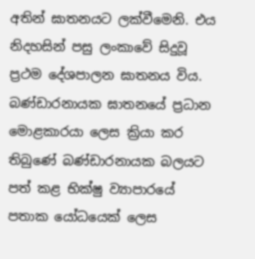අතින් ඝාතනයට ලක්වීමෙනි. එය නිදහසින් පසු ලංකාවේ සිදුවූ ප්‍රථම දේශපාලන ඝාතනය විය.  බණ්ඩාරනායක ඝාතනයේ ප්‍රධාන මොළකාරයා ලෙස ක්‍රියා කර තිබුණේ බණ්ඩාරනායක බලයට පත් කළ භික්ෂු ව්‍යාපාරයේ පතාක යෝධයෙක් ලෙස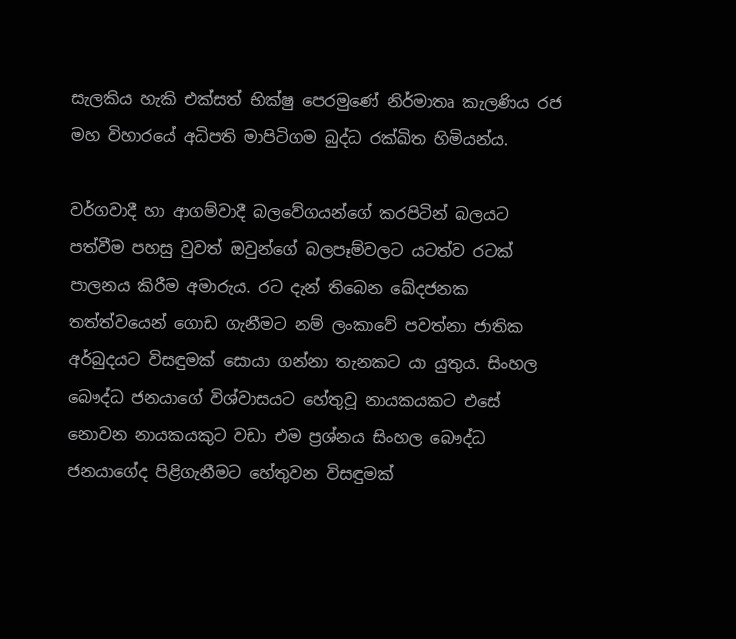සැලකිය හැකි එක්සත් භික්ෂු පෙරමුණේ නිර්මාතෘ කැලණිය රජ මහ විහාරයේ අධිපති මාපිටිගම බුද්ධ රක්ඛිත හිමියන්ය.

වර්ගවාදී හා ආගම්වාදී බලවේගයන්ගේ කරපිටින් බලයට පත්වීම පහසු වුවත් ඔවුන්ගේ බලපෑම්වලට යටත්ව රටක් පාලනය කිරීම අමාරුය. රට දැන් තිබෙන ඛේදජනක තත්ත්වයෙන් ගොඩ ගැනීමට නම් ලංකාවේ පවත්නා ජාතික අර්බුදයට විසඳුමක් සොයා ගන්නා තැනකට යා යුතුය. සිංහල බෞද්ධ ජනයාගේ විශ්වාසයට හේතුවූ නායකයකට එසේ නොවන නායකයකුට වඩා එම ප්‍රශ්නය සිංහල බෞද්ධ ජනයාගේද පිළිගැනීමට හේතුවන විසඳුමක්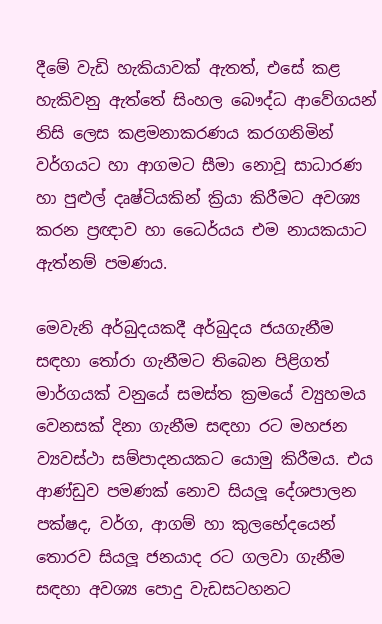දීමේ වැඩි හැකියාවක් ඇතත්, එසේ කළ හැකිවනු ඇත්තේ සිංහල බෞද්ධ ආවේගයන් නිසි ලෙස කළමනාකරණය කරගනිමින් වර්ගයට හා ආගමට සීමා නොවූ සාධාරණ හා පුළුල් දෘෂ්ටියකින් ක්‍රියා කිරීමට අවශ්‍ය කරන ප්‍රඥාව හා ධෛර්යය එම නායකයාට ඇත්නම් පමණය.

මෙවැනි අර්බුදයකදී අර්බුදය ජයගැනීම සඳහා තෝරා ගැනීමට තිබෙන පිළිගත් මාර්ගයක් වනුයේ සමස්ත ක්‍රමයේ ව්‍යුහමය වෙනසක් දිනා ගැනීම සඳහා රට මහජන ව්‍යවස්ථා සම්පාදනයකට යොමු කිරීමය. එය ආණ්ඩුව පමණක් නොව සියලූ දේශපාලන පක්ෂද, වර්ග, ආගම් හා කුලභේදයෙන් තොරව සියලූ ජනයාද රට ගලවා ගැනීම සඳහා අවශ්‍ය පොදු වැඩසටහනට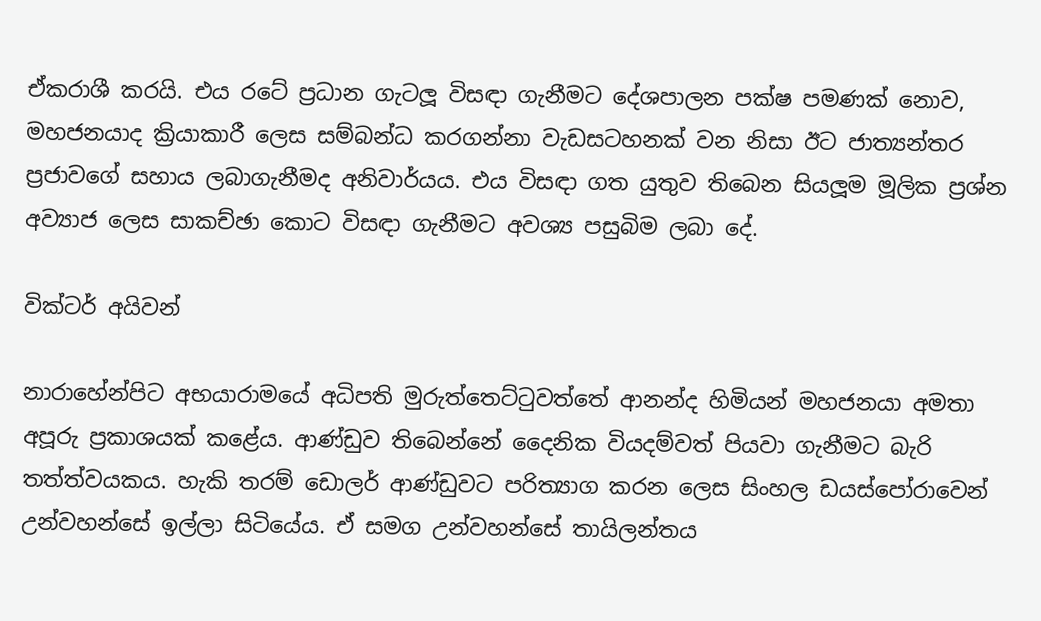ඒකරාශී කරයි. එය රටේ ප්‍රධාන ගැටලූ විසඳා ගැනීමට දේශපාලන පක්ෂ පමණක් නොව, මහජනයාද ක්‍රියාකාරී ලෙස සම්බන්ධ කරගන්නා වැඩසටහනක් වන නිසා ඊට ජාත්‍යන්තර ප්‍රජාවගේ සහාය ලබාගැනීමද අනිවාර්යය. එය විසඳා ගත යුතුව තිබෙන සියලූම මූලික ප්‍රශ්න අව්‍යාජ ලෙස සාකච්ඡා කොට විසඳා ගැනීමට අවශ්‍ය පසුබිම ලබා දේ.

වික්ටර් අයිවන්

නාරාහේන්පිට අභයාරාමයේ අධිපති මුරුත්තෙට්ටුවත්තේ ආනන්ද හිමියන් මහජනයා අමතා අපූරු ප්‍රකාශයක් කළේය. ආණ්ඩුව තිබෙන්නේ දෛනික වියදම්වත් පියවා ගැනීමට බැරි තත්ත්වයකය. හැකි තරම් ඩොලර් ආණ්ඩුවට පරිත්‍යාග කරන ලෙස සිංහල ඩයස්පෝරාවෙන් උන්වහන්සේ ඉල්ලා සිටියේය. ඒ සමග උන්වහන්සේ තායිලන්තය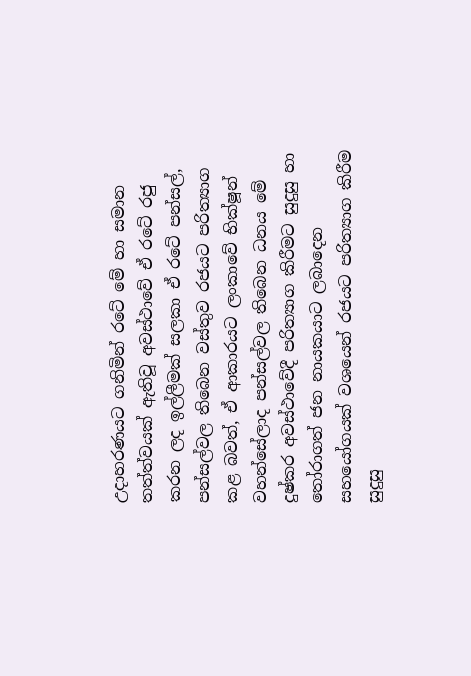උදාහරණයට ගනිමින් රටේ මේ හා සමාන තත්ත්වයක් ඇතිවූ අවස්ථාවේ ඒ රටේ රජු කරන ලද ඉල්ලීමක් සලකා ඒ රටේ පන්සල්, පන්සල්වල තිබෙන වස්තුව රජයට පරිත්‍යාග කළ බවත්, ඒ ආකාරයට ලංකාවේ භික්ෂූන් වහන්සේලාද පන්සල්වල තිබෙන ධනය මේ දුෂ්කර අවස්ථාවේදී පරිත්‍යාග කිරීමට සුදුසු හා තෝරාගත් ජන නායකයාට ලබාදෙන සහයෝගයක් වශයෙන් රජයට පරිත්‍යාග කිරීම සුදුසු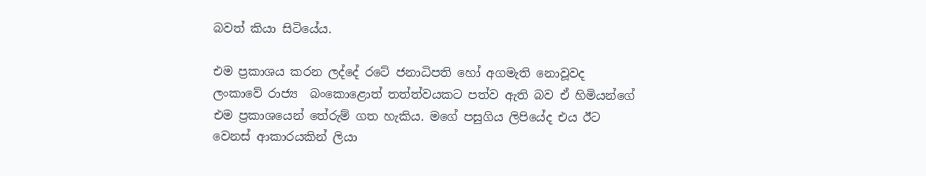බවත් කියා සිටියේය.

එම ප්‍රකාශය කරන ලද්දේ රටේ ජනාධිපති හෝ අගමැති නොවූවද ලංකාවේ රාජ්‍ය  බංකොළොත් තත්ත්වයකට පත්ව ඇති බව ඒ හිමියන්ගේ එම ප්‍රකාශයෙන් තේරුම් ගත හැකිය. මගේ පසුගිය ලිපියේද එය ඊට වෙනස් ආකාරයකින් ලියා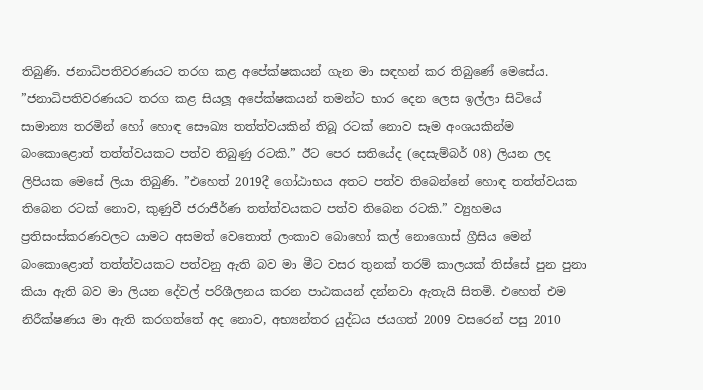තිබුණි. ජනාධිපතිවරණයට තරග කළ අපේක්ෂකයන් ගැන මා සඳහන් කර තිබුණේ මෙසේය. ”ජනාධිපතිවරණයට තරග කළ සියලූ අපේක්ෂකයන් තමන්ට භාර දෙන ලෙස ඉල්ලා සිටියේ සාමාන්‍ය තරමින් හෝ හොඳ සෞඛ්‍ය තත්ත්වයකින් තිබූ රටක් නොව සෑම අංශයකින්ම බංකොළොත් තත්ත්වයකට පත්ව තිබුණු රටකි.” ඊට පෙර සතියේද (දෙසැම්බර් 08) ලියන ලද ලිපියක මෙසේ ලියා තිබුණි. ”එහෙත් 2019දී ගෝඨාභය අතට පත්ව තිබෙන්නේ හොඳ තත්ත්වයක තිබෙන රටක් නොව, කුණුවී ජරාජීර්ණ තත්ත්වයකට පත්ව තිබෙන රටකි.” ව්‍යුහමය ප්‍රතිසංස්කරණවලට යාමට අසමත් වෙතොත් ලංකාව බොහෝ කල් නොගොස් ග්‍රීසිය මෙන් බංකොළොත් තත්ත්වයකට පත්වනු ඇති බව මා මීට වසර තුනක් තරම් කාලයක් තිස්සේ පුන පුනා කියා ඇති බව මා ලියන දේවල් පරිශීලනය කරන පාඨකයන් දන්නවා ඇතැයි සිතමි. එහෙත් එම නිරීක්ෂණය මා ඇති කරගත්තේ අද නොව, අභ්‍යන්තර යුද්ධය ජයගත් 2009 වසරෙන් පසු 2010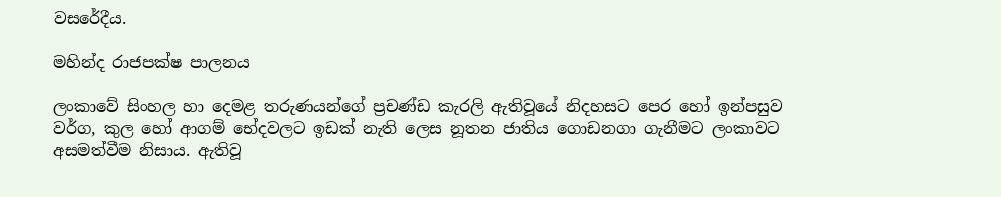වසරේදීය.

මහින්ද රාජපක්ෂ පාලනය

ලංකාවේ සිංහල හා දෙමළ තරුණයන්ගේ ප්‍රචණ්ඩ කැරලි ඇතිවූයේ නිදහසට පෙර හෝ ඉන්පසුව වර්ග, කුල හෝ ආගම් භේදවලට ඉඩක් නැති ලෙස නූතන ජාතිය ගොඩනගා ගැනීමට ලංකාවට අසමත්වීම නිසාය. ඇතිවූ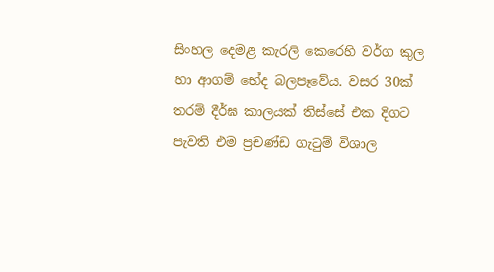සිංහල දෙමළ කැරලි කෙරෙහි වර්ග කුල හා ආගම් භේද බලපෑවේය. වසර 30ක් තරම් දීර්ඝ කාලයක් තිස්සේ එක දිගට පැවති එම ප්‍රචණ්ඩ ගැටුම් විශාල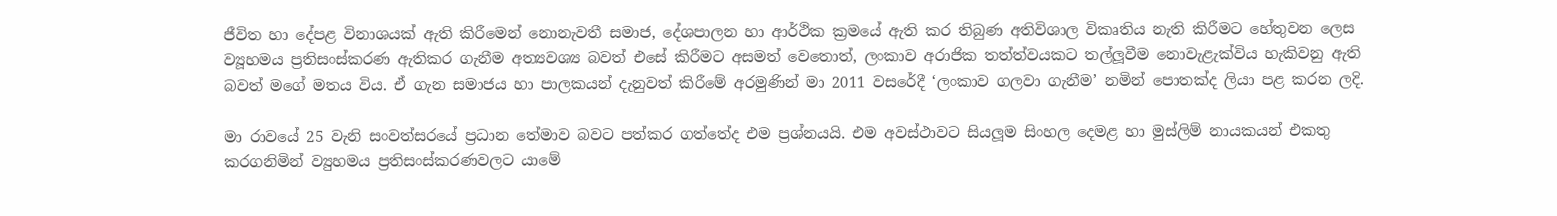ජීවිත හා දේපළ විනාශයක් ඇති කිරීමෙන් නොනැවතී සමාජ, දේශපාලන හා ආර්ථික ක්‍රමයේ ඇති කර තිබුණ අතිවිශාල විකෘතිය නැති කිරීමට හේතුවන ලෙස ව්‍යූහමය ප්‍රතිසංස්කරණ ඇතිකර ගැනීම අත්‍යවශ්‍ය බවත් එසේ කිරීමට අසමත් වෙතොත්, ලංකාව අරාජික තත්ත්වයකට තල්ලූවීම නොවැළැක්විය හැකිවනු ඇති බවත් මගේ මතය විය. ඒ ගැන සමාජය හා පාලකයන් දැනුවත් කිරීමේ අරමුණින් මා 2011 වසරේදී ‘ලංකාව ගලවා ගැනීම’ නමින් පොතක්ද ලියා පළ කරන ලදි.

මා රාවයේ 25 වැනි සංවත්සරයේ ප්‍රධාන තේමාව බවට පත්කර ගත්තේද එම ප්‍රශ්නයයි. එම අවස්ථාවට සියලූම සිංහල දෙමළ හා මුස්ලිම් නායකයන් එකතු කරගනිමින් ව්‍යුහමය ප්‍රතිසංස්කරණවලට යාමේ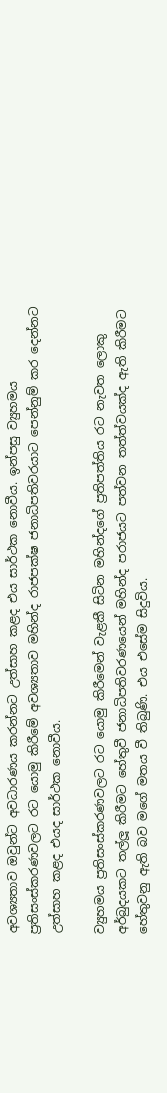අවශ්‍යතාව ඔවුන්ට අවධාරණය කරන්නට උත්සාහ කළද එය සාර්ථක නොවීය. ඉන්පසු ව්‍යුහමය ප්‍රතිසංස්කරණවලට රට යොමු කිරීමේ අවශ්‍යතාව මහින්ද රාජපක්ෂ ජනාධිපතිවරයාට පෙන්නුම් කර දෙන්නට උත්සාහ කළද එයද සාර්ථක නොවීය.

ව්‍යුහමය ප්‍රතිසංස්කරණවලට රට යොමු කිරීමෙන් වැළකී සිටින මහින්දගේ ප්‍රතිපත්තිය රට නැවත ලොකු අර්බුදයකට තල්ලූ කිරීමට හේතුවී ජනාධිපතිවරණයෙන් මහින්ද පරාජයට පත්වන තත්ත්වයක්ද ඇති කිරීමට හේතුවනු ඇති බව මගේ මතය වී තිබුණි. එය එසේම සිදුවිය.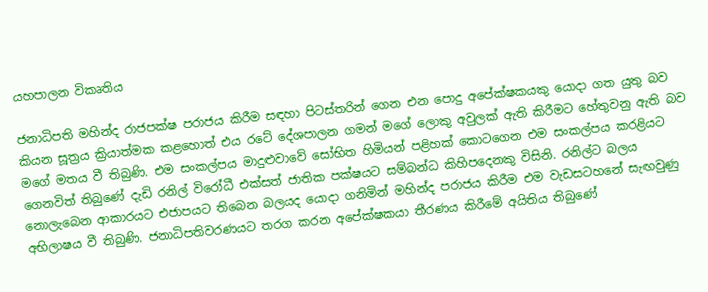යහපාලන විකෘතිය

ජනාධිපති මහින්ද රාජපක්ෂ පරාජය කිරීම සඳහා පිටස්තරින් ගෙන එන පොදු අපේක්ෂකයකු යොදා ගත යුතු බව  කියන සූත්‍රය ක්‍රියාත්මක කළහොත් එය රටේ දේශපාලන ගමන් මගේ ලොකු අවුලක් ඇති කිරීමට හේතුවනු ඇති බව මගේ මතය වී තිබුණි. එම සංකල්පය මාදුළුවාවේ සෝභිත හිමියන් පළිහක් කොටගෙන එම සංකල්පය කරළියට ගෙනවිත් තිබුණේ දැඩි රනිල් විරෝධී එක්සත් ජාතික පක්ෂයට සම්බන්ධ කිහිපදෙනකු විසිනි. රනිල්ට බලය නොලැබෙන ආකාරයට එජාපයට තිබෙන බලයද යොදා ගනිමින් මහින්ද පරාජය කිරීම එම වැඩසටහනේ සැඟවුණු අභිලාෂය වී තිබුණි. ජනාධිපතිවරණයට තරග කරන අපේක්ෂකයා තීරණය කිරීමේ අයිතිය තිබුණේ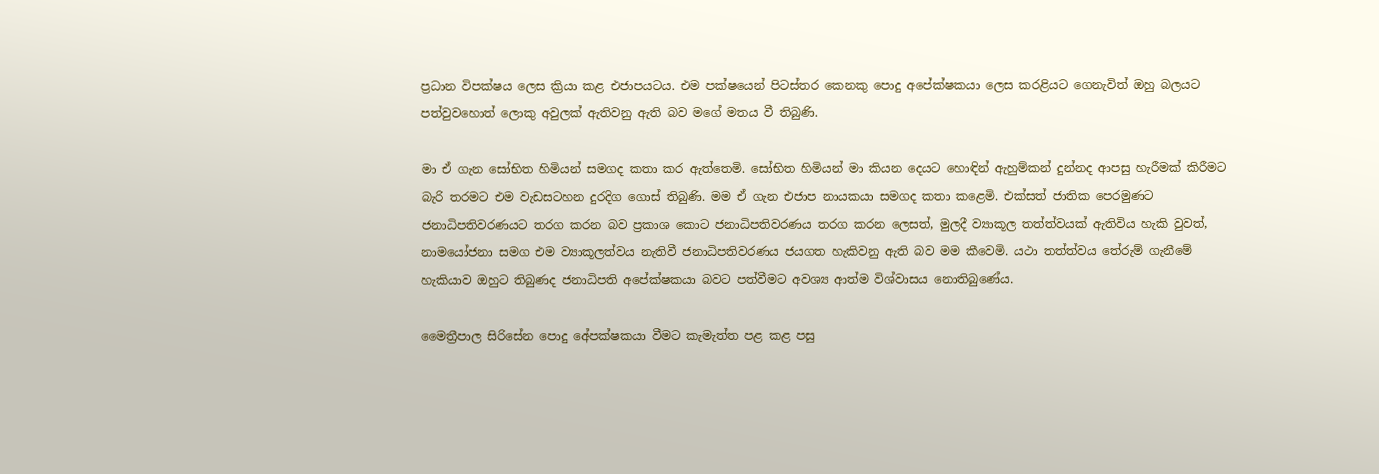ප්‍රධාන විපක්ෂය ලෙස ක්‍රියා කළ එජාපයටය. එම පක්ෂයෙන් පිටස්තර කෙනකු පොදු අපේක්ෂකයා ලෙස කරළියට ගෙනැවිත් ඔහු බලයට පත්වුවහොත් ලොකු අවුලක් ඇතිවනු ඇති බව මගේ මතය වී තිබුණි.

මා ඒ ගැන සෝභිත හිමියන් සමගද කතා කර ඇත්තෙමි. සෝභිත හිමියන් මා කියන දෙයට හොඳින් ඇහුම්කන් දුන්නද ආපසු හැරීමක් කිරීමට බැරි තරමට එම වැඩසටහන දුරදිග ගොස් තිබුණි. මම ඒ ගැන එජාප නායකයා සමගද කතා කළෙමි. එක්සත් ජාතික පෙරමුණට ජනාධිපතිවරණයට තරග කරන බව ප්‍රකාශ කොට ජනාධිපතිවරණය තරග කරන ලෙසත්, මුලදී ව්‍යාකූල තත්ත්වයක් ඇතිවිය හැකි වුවත්, නාමයෝජනා සමග එම ව්‍යාකූලත්වය නැතිවී ජනාධිපතිවරණය ජයගත හැකිවනු ඇති බව මම කීවෙමි. යථා තත්ත්වය තේරුම් ගැනීමේ හැකියාව ඔහුට තිබුණද ජනාධිපති අපේක්ෂකයා බවට පත්වීමට අවශ්‍ය ආත්ම විශ්වාසය නොතිබුණේය.

මෛත්‍රීපාල සිරිසේන පොදු අේපක්ෂකයා වීමට කැමැත්ත පළ කළ පසු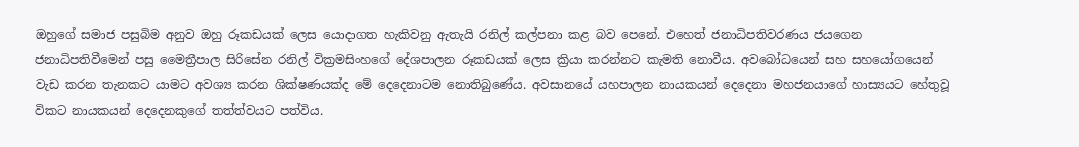ඔහුගේ සමාජ පසුබිම අනුව ඔහු රූකඩයක් ලෙස යොදාගත හැකිවනු ඇතැයි රනිල් කල්පනා කළ බව පෙනේ. එහෙත් ජනාධිපතිවරණය ජයගෙන ජනාධිපතිවීමෙන් පසු මෛත්‍රීපාල සිරිසේන රනිල් වික්‍රමසිංහගේ දේශපාලන රූකඩයක් ලෙස ක්‍රියා කරන්නට කැමති නොවීය. අවබෝධයෙන් සහ සහයෝගයෙන් වැඩ කරන තැනකට යාමට අවශ්‍ය කරන ශික්ෂණයක්ද මේ දෙදෙනාටම නොතිබුණේය. අවසානයේ යහපාලන නායකයන් දෙදෙනා මහජනයාගේ හාස්‍යයට හේතුවූ විකට නායකයන් දෙදෙනකුගේ තත්ත්වයට පත්විය.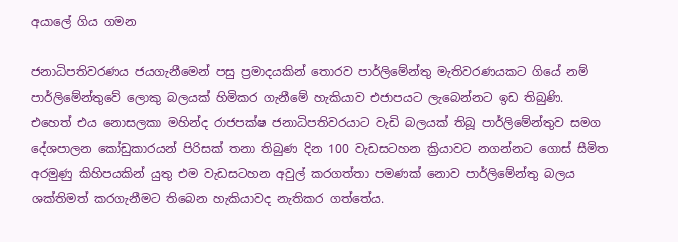අයාලේ ගිය ගමන

ජනාධිපතිවරණය ජයගැනීමෙන් පසු ප්‍රමාදයකින් තොරව පාර්ලිමේන්තු මැතිවරණයකට ගියේ නම් පාර්ලිමේන්තුවේ ලොකු බලයක් හිමිකර ගැනීමේ හැකියාව එජාපයට ලැබෙන්නට ඉඩ තිබුණි. එහෙත් එය නොසලකා මහින්ද රාජපක්ෂ ජනාධිපතිවරයාට වැඩි බලයක් තිබූ පාර්ලිමේන්තුව සමග දේශපාලන කෝඩුකාරයන් පිරිසක් තනා තිබුණ දින 100 වැඩසටහන ක්‍රියාවට නගන්නට ගොස් සීමිත අරමුණු කිහිපයකින් යුතු එම වැඩසටහන අවුල් කරගත්තා පමණක් නොව පාර්ලිමේන්තු බලය ශක්තිමත් කරගැනීමට තිබෙන හැකියාවද නැතිකර ගත්තේය.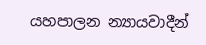යහපාලන න්‍යායවාදීන්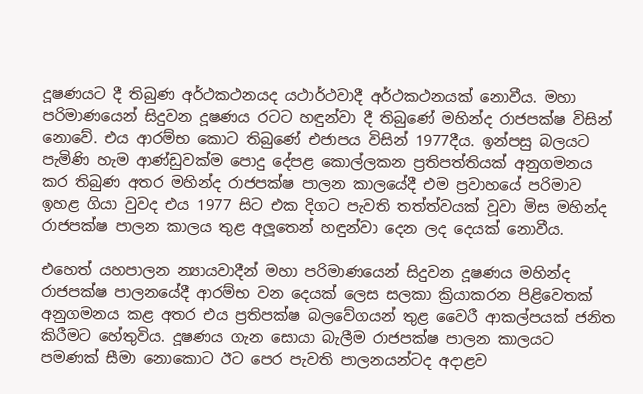දූෂණයට දී තිබුණ අර්ථකථනයද යථාර්ථවාදී අර්ථකථනයක් නොවීය. මහා පරිමාණයෙන් සිදුවන දූෂණය රටට හඳුන්වා දී තිබුණේ මහින්ද රාජපක්ෂ විසින් නොවේ. එය ආරම්භ කොට තිබුණේ එජාපය විසින් 1977දීය. ඉන්පසු බලයට පැමිණි හැම ආණ්ඩුවක්ම පොදු දේපළ කොල්ලකන ප්‍රතිපත්තියක් අනුගමනය කර තිබුණ අතර මහින්ද රාජපක්ෂ පාලන කාලයේදී එම ප්‍රවාහයේ පරිමාව ඉහළ ගියා වුවද එය 1977 සිට එක දිගට පැවති තත්ත්වයක් වූවා මිස මහින්ද රාජපක්ෂ පාලන කාලය තුළ අලූතෙන් හඳුන්වා දෙන ලද දෙයක් නොවීය.

එහෙත් යහපාලන න්‍යායවාදීන් මහා පරිමාණයෙන් සිදුවන දූෂණය මහින්ද රාජපක්ෂ පාලනයේදී ආරම්භ වන දෙයක් ලෙස සලකා ක්‍රියාකරන පිළිවෙතක් අනුගමනය කළ අතර එය ප්‍රතිපක්ෂ බලවේගයන් තුළ වෛරී ආකල්පයක් ජනිත කිරීමට හේතුවිය. දූෂණය ගැන සොයා බැලීම රාජපක්ෂ පාලන කාලයට පමණක් සීමා නොකොට ඊට පෙර පැවති පාලනයන්ටද අදාළව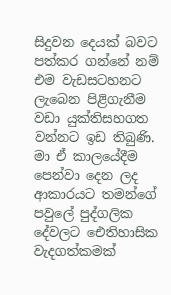සිදුවන දෙයක් බවට පත්කර ගන්නේ නම් එම වැඩසටහනට ලැබෙන පිළිගැනීම වඩා යුක්තිසහගත වන්නට ඉඩ තිබුණි. මා ඒ කාලයේදීම පෙන්වා දෙන ලද ආකාරයට තමන්ගේ පවුලේ පුද්ගලික දේවලට ඓතිහාසික වැදගත්කමක්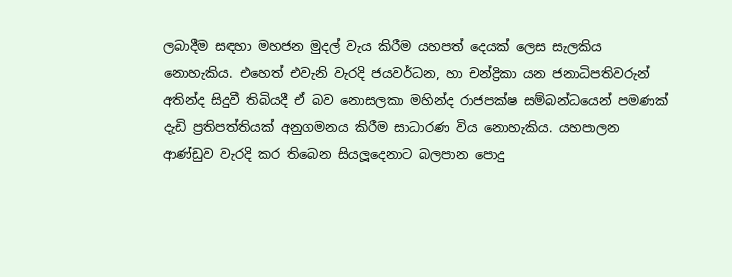ලබාදීම සඳහා මහජන මුදල් වැය කිරීම යහපත් දෙයක් ලෙස සැලකිය නොහැකිය. එහෙත් එවැනි වැරදි ජයවර්ධන, හා චන්ද්‍රිකා යන ජනාධිපතිවරුන් අතින්ද සිදුවී තිබියදී ඒ බව නොසලකා මහින්ද රාජපක්ෂ සම්බන්ධයෙන් පමණක් දැඩි ප්‍රතිපත්තියක් අනුගමනය කිරීම සාධාරණ විය නොහැකිය. යහපාලන ආණ්ඩුව වැරදි කර තිබෙන සියලූදෙනාට බලපාන පොදු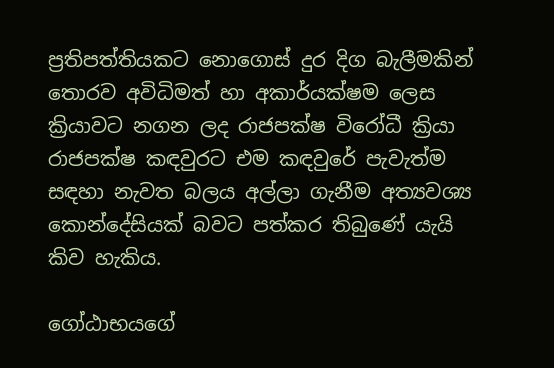ප්‍රතිපත්තියකට නොගොස් දුර දිග බැලීමකින් තොරව අවිධිමත් හා අකාර්යක්ෂම ලෙස ක්‍රියාවට නගන ලද රාජපක්ෂ විරෝධී ක්‍රියා රාජපක්ෂ කඳවුරට එම කඳවුරේ පැවැත්ම සඳහා නැවත බලය අල්ලා ගැනීම අත්‍යවශ්‍ය කොන්දේසියක් බවට පත්කර තිබුණේ යැයි කිව හැකිය.

ගෝඨාභයගේ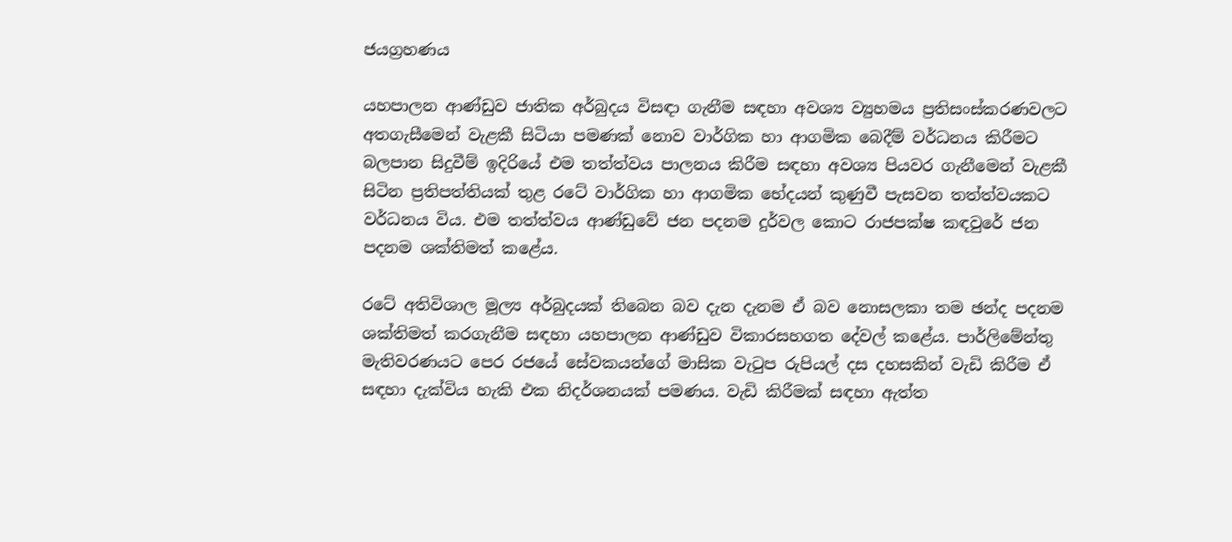ජයග්‍රහණය

යහපාලන ආණ්ඩුව ජාතික අර්බුදය විසඳා ගැනීම සඳහා අවශ්‍ය ව්‍යුහමය ප්‍රතිසංස්කරණවලට අතගැසීමෙන් වැළකී සිටියා පමණක් නොව වාර්ගික හා ආගමික බෙදීම් වර්ධනය කිරීමට බලපාන සිදුවීම් ඉදිරියේ එම තත්ත්වය පාලනය කිරීම සඳහා අවශ්‍ය පියවර ගැනීමෙන් වැළකී සිටින ප්‍රතිපත්තියක් තුළ රටේ වාර්ගික හා ආගමික භේදයන් කුණුවී පැසවන තත්ත්වයකට වර්ධනය විය. එම තත්ත්වය ආණ්ඩුවේ ජන පදනම දුර්වල කොට රාජපක්ෂ කඳවුරේ ජන පදනම ශක්තිමත් කළේය.

රටේ අතිවිශාල මූල්‍ය අර්බුදයක් තිබෙන බව දැන දැනම ඒ බව නොසලකා තම ඡන්ද පදනම ශක්තිමත් කරගැනීම සඳහා යහපාලන ආණ්ඩුව විකාරසහගත දේවල් කළේය. පාර්ලිමේන්තු මැතිවරණයට පෙර රජයේ සේවකයන්ගේ මාසික වැටුප රුපියල් දස දහසකින් වැඩි කිරීම ඒ සඳහා දැක්විය හැකි එක නිදර්ශනයක් පමණය. වැඩි කිරීමක් සඳහා ඇත්ත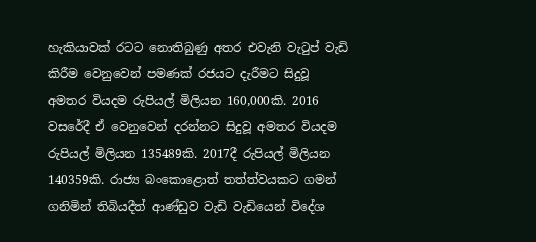හැකියාවක් රටට නොතිබුණු අතර එවැනි වැටුප් වැඩි කිරීම වෙනුවෙන් පමණක් රජයට දැරීමට සිදුවූ අමතර වියදම රුපියල් මිලියන 160,000කි. 2016 වසරේදී ඒ වෙනුවෙන් දරන්නට සිදුවූ අමතර වියදම රුපියල් මිලියන 135489කි. 2017දී රුපියල් මිලියන 140359කි. රාජ්‍ය බංකොළොත් තත්ත්වයකට ගමන් ගනිමින් තිබියදීත් ආණ්ඩුව වැඩි වැඩියෙන් විදේශ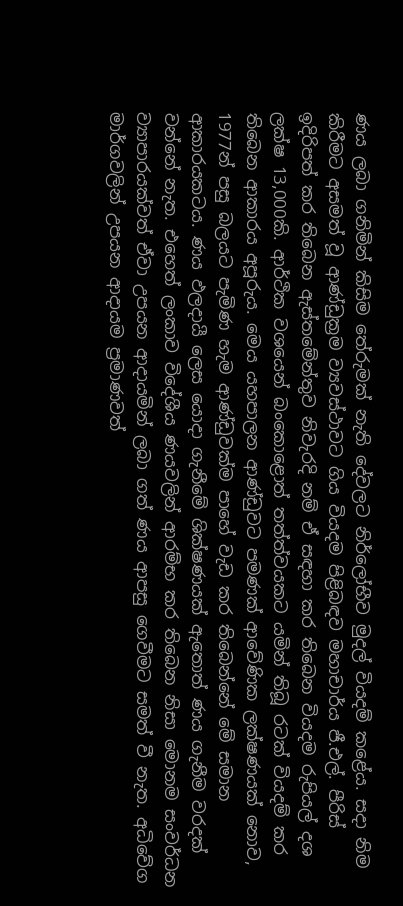ණය ලබා ගනිමින් කිසිම තේරුමක් නැති දේවලට නිර්ලෝභීව මුදල් වියදම් කළේය. සදා නිම කිරීමට අසමත් වූ ආණ්ඩුක්‍රම ව්‍යවස්ථාවට ගිය වියදම පිළිබඳව මහාචාර්ය ජී.එල්. පීරිස් ඉදිරිපත් කර තිබෙන ඇස්තමේන්තුව නිවැරදි නම් ඒ සඳහා කර තිබෙන වියදම රුපියල් දශ ලක්ෂ 13,000කි. ආර්ථික වශයෙන් බංකොළොත් තත්ත්වයකට යමින් තිබූ රටක් වියදම් කර තිබෙන ආකාරය අපූරුය. මෙය යහපාලන ආණ්ඩුවට පමණක් ආවේණික ලක්ෂණයක් නොව, 1977න් පසු බලයට පැමිණ හැම ආණ්ඩුවක්ම පාහේ වැඩ කර තිබෙන්නේ මේ සමාන ආකාරයකටය. ණය ඵලදායී ලෙස යොදා ගැනීමේ ශික්ෂණයක් ඇතොත් ණය ගැනීම වරදක් වන්නේ නැත. එහෙත් ලංකාව විදේශීය ණයවලින් ආරම්භ කර තිබෙන නිසා මොනම සංවර්ධන ව්‍යාපාරයක්වත් ඒවා උපයන ආදායමින් ලබා ගත් ණය ආපසු ගෙවීමට සමත් වී නැත. අධිවේග මාර්ගවලින් උපයන ආදායම ප්‍රමාණවත්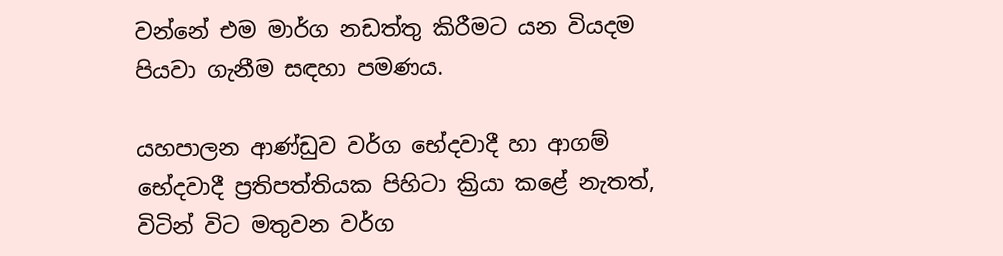වන්නේ එම මාර්ග නඩත්තු කිරීමට යන වියදම පියවා ගැනීම සඳහා පමණය.

යහපාලන ආණ්ඩුව වර්ග භේදවාදී හා ආගම් භේදවාදී ප්‍රතිපත්තියක පිහිටා ක්‍රියා කළේ නැතත්, විටින් විට මතුවන වර්ග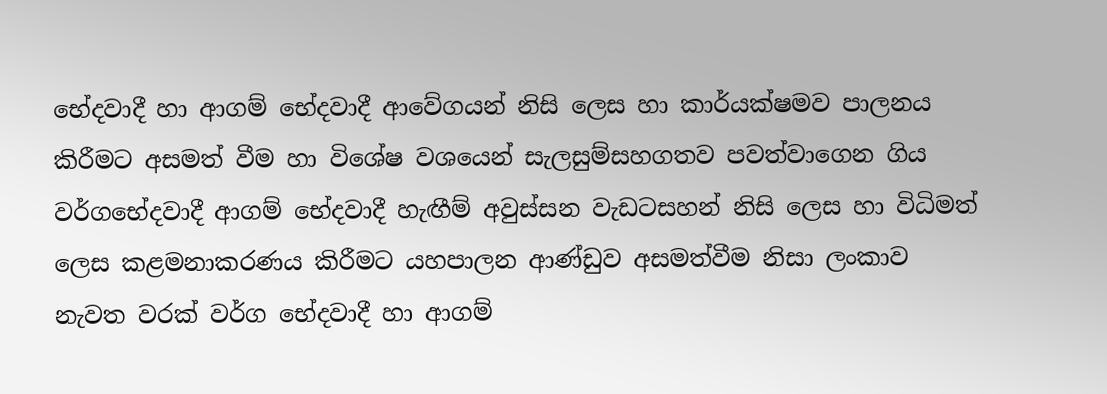භේදවාදී හා ආගම් භේදවාදී ආවේගයන් නිසි ලෙස හා කාර්යක්ෂමව පාලනය කිරීමට අසමත් වීම හා විශේෂ වශයෙන් සැලසුම්සහගතව පවත්වාගෙන ගිය වර්ගභේදවාදී ආගම් භේදවාදී හැඟීම් අවුස්සන වැඩටසහන් නිසි ලෙස හා විධිමත් ලෙස කළමනාකරණය කිරීමට යහපාලන ආණ්ඩුව අසමත්වීම නිසා ලංකාව නැවත වරක් වර්ග භේදවාදී හා ආගම්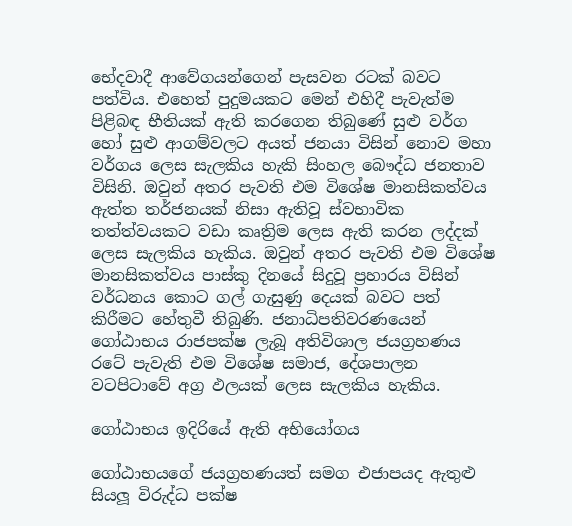භේදවාදී ආවේගයන්ගෙන් පැසවන රටක් බවට පත්විය. එහෙත් පුදුමයකට මෙන් එහිදී පැවැත්ම පිළිබඳ භීතියක් ඇති කරගෙන තිබුණේ සුළු වර්ග හෝ සුළු ආගම්වලට අයත් ජනයා විසින් නොව මහා වර්ගය ලෙස සැලකිය හැකි සිංහල බෞද්ධ ජනතාව විසිනි. ඔවුන් අතර පැවති එම විශේෂ මානසිකත්වය ඇත්ත තර්ජනයක් නිසා ඇතිවූ ස්වභාවික තත්ත්වයකට වඩා කෘත්‍රිම ලෙස ඇති කරන ලද්දක් ලෙස සැලකිය හැකිය. ඔවුන් අතර පැවති එම විශේෂ මානසිකත්වය පාස්කු දිනයේ සිදුවූ ප්‍රහාරය විසින් වර්ධනය කොට ගල් ගැසුණු දෙයක් බවට පත් කිරීමට හේතුවී තිබුණි. ජනාධිපතිවරණයෙන් ගෝඨාභය රාජපක්ෂ ලැබූ අතිවිශාල ජයග්‍රහණය රටේ පැවැති එම විශේෂ සමාජ, දේශපාලන වටපිටාවේ අග්‍ර ඵලයක් ලෙස සැලකිය හැකිය.

ගෝඨාභය ඉදිරියේ ඇති අභියෝගය

ගෝඨාභයගේ ජයග්‍රහණයත් සමග එජාපයද ඇතුළු සියලූ විරුද්ධ පක්ෂ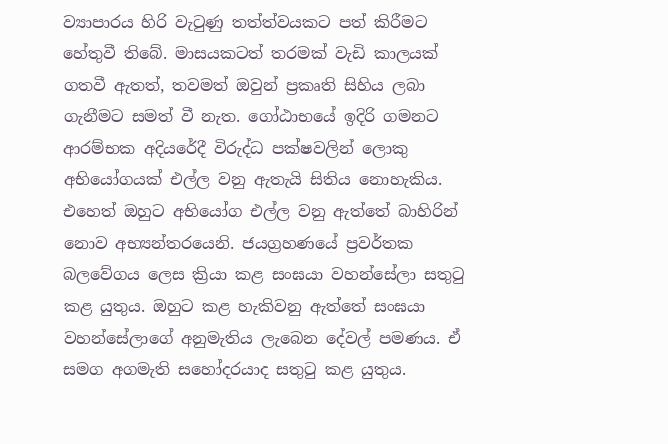ව්‍යාපාරය හිරි වැටුණු තත්ත්වයකට පත් කිරීමට හේතුවී තිබේ. මාසයකටත් තරමක් වැඩි කාලයක් ගතවී ඇතත්, තවමත් ඔවුන් ප්‍රකෘති සිහිය ලබා ගැනීමට සමත් වී නැත. ගෝඨාභයේ ඉදිරි ගමනට ආරම්භක අදියරේදී විරුද්ධ පක්ෂවලින් ලොකු අභියෝගයක් එල්ල වනු ඇතැයි සිතිය නොහැකිය. එහෙත් ඔහුට අභියෝග එල්ල වනු ඇත්තේ බාහිරින් නොව අභ්‍යන්තරයෙනි. ජයග්‍රහණයේ ප්‍රවර්තක බලවේගය ලෙස ක්‍රියා කළ සංඝයා වහන්සේලා සතුටු කළ යුතුය. ඔහුට කළ හැකිවනු ඇත්තේ සංඝයා වහන්සේලාගේ අනුමැතිය ලැබෙන දේවල් පමණය. ඒ සමග අගමැති සහෝදරයාද සතුටු කළ යුතුය.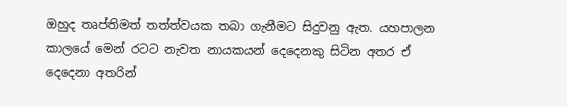ඔහුද තෘප්තිමත් තත්ත්වයක තබා ගැනීමට සිදුවනු ඇත. යහපාලන කාලයේ මෙන් රටට නැවත නායකයන් දෙදෙනකු සිටින අතර ඒ දෙදෙනා අතරින්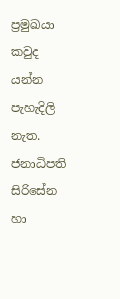ප්‍රමුඛයා කවුද යන්න පැහැදිලි නැත. ජනාධිපති සිරිසේන හා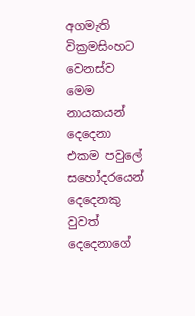අගමැති වික්‍රමසිංහට වෙනස්ව මෙම නායකයන් දෙදෙනා එකම පවුලේ සහෝදරයෙන් දෙදෙනකු වුවත් දෙදෙනාගේ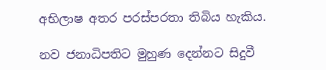අභිලාෂ අතර පරස්පරතා තිබිය හැකිය.

නව ජනාධිපතිට මුහුණ දෙන්නට සිදුවී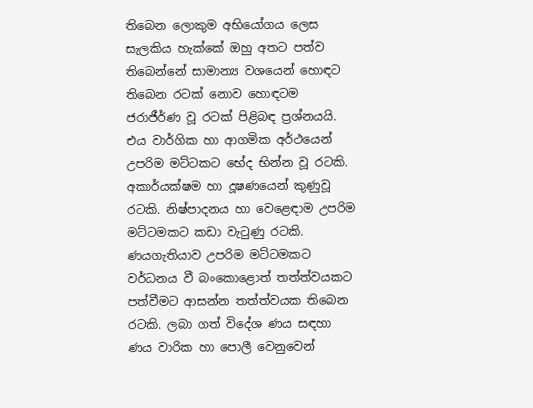තිබෙන ලොකුම අභියෝගය ලෙස සැලකිය හැක්කේ ඔහු අතට පත්ව තිබෙන්නේ සාමාන්‍ය වශයෙන් හොඳට තිබෙන රටක් නොව හොඳටම ජරාජීර්ණ වූ රටක් පිළිබඳ ප්‍රශ්නයයි. එය වාර්ගික හා ආගමික අර්ථයෙන් උපරිම මට්ටකට භේද භින්න වූ රටකි. අකාර්යක්ෂම හා දූෂණයෙන් කුණුවූ රටකි. නිෂ්පාදනය හා වෙළෙඳාම උපරිම මට්ටමකට කඩා වැටුණු රටකි. ණයගැතියාව උපරිම මට්ටමකට වර්ධනය වී බංකොළොත් තත්ත්වයකට පත්වීමට ආසන්න තත්ත්වයක තිබෙන රටකි. ලබා ගත් විදේශ ණය සඳහා ණය වාරික හා පොලී වෙනුවෙන්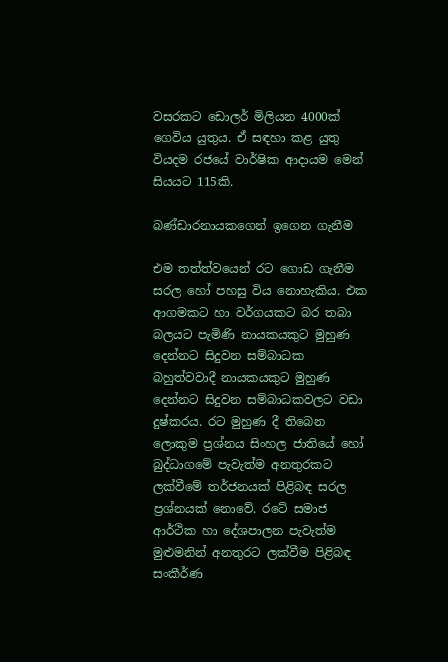වසරකට ඩොලර් මිලියන 4000ක් ගෙවිය යුතුය. ඒ සඳහා කළ යුතු වියදම රජයේ වාර්ෂික ආදායම මෙන් සියයට 115කි.

බණ්ඩාරනායකගෙන් ඉගෙන ගැනීම

එම තත්ත්වයෙන් රට ගොඩ ගැනීම සරල හෝ පහසු විය නොහැකිය. එක ආගමකට හා වර්ගයකට බර තබා බලයට පැමිණි නායකයකුට මුහුණ දෙන්නට සිදුවන සම්බාධක බහුත්වවාදී නායකයකුට මුහුණ දෙන්නට සිදුවන සම්බාධකවලට වඩා දුෂ්කරය. රට මුහුණ දී තිබෙන ලොකුම ප්‍රශ්නය සිංහල ජාතියේ හෝ බුද්ධාගමේ පැවැත්ම අනතුරකට ලක්වීමේ තර්ජනයක් පිළිබඳ සරල ප්‍රශ්නයක් නොවේ. රටේ සමාජ ආර්ථික හා දේශපාලන පැවැත්ම මුළුමනින් අනතුරට ලක්වීම පිළිබඳ සංකීර්ණ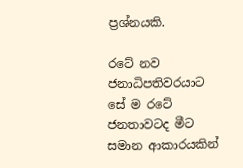ප්‍රශ්නයකි.

රටේ නව ජනාධිපතිවරයාට සේ ම රටේ ජනතාවටද මීට සමාන ආකාරයකින්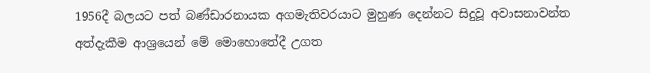1956දී බලයට පත් බණ්ඩාරනායක අගමැතිවරයාට මුහුණ දෙන්නට සිදුවූ අවාසනාවන්ත අත්දැකීම ආශ්‍රයෙන් මේ මොහොතේදී උගත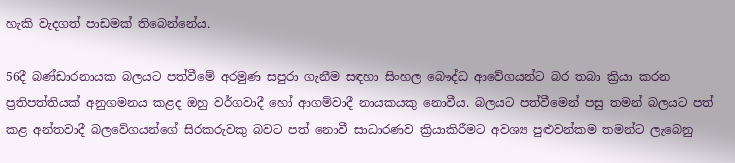හැකි වැදගත් පාඩමක් තිබෙන්නේය.

56දී බණ්ඩාරනායක බලයට පත්වීමේ අරමුණ සපුරා ගැනීම සඳහා සිංහල බෞද්ධ ආවේගයන්ට බර තබා ක්‍රියා කරන ප්‍රතිපත්තියක් අනුගමනය කළද ඔහු වර්ගවාදී හෝ ආගම්වාදී නායකයකු නොවීය. බලයට පත්වීමෙන් පසු තමන් බලයට පත් කළ අන්තවාදී බලවේගයන්ගේ සිරකරුවකු බවට පත් නොවී සාධාරණව ක්‍රියාකිරීමට අවශ්‍ය පුළුවන්කම තමන්ට ලැබෙනු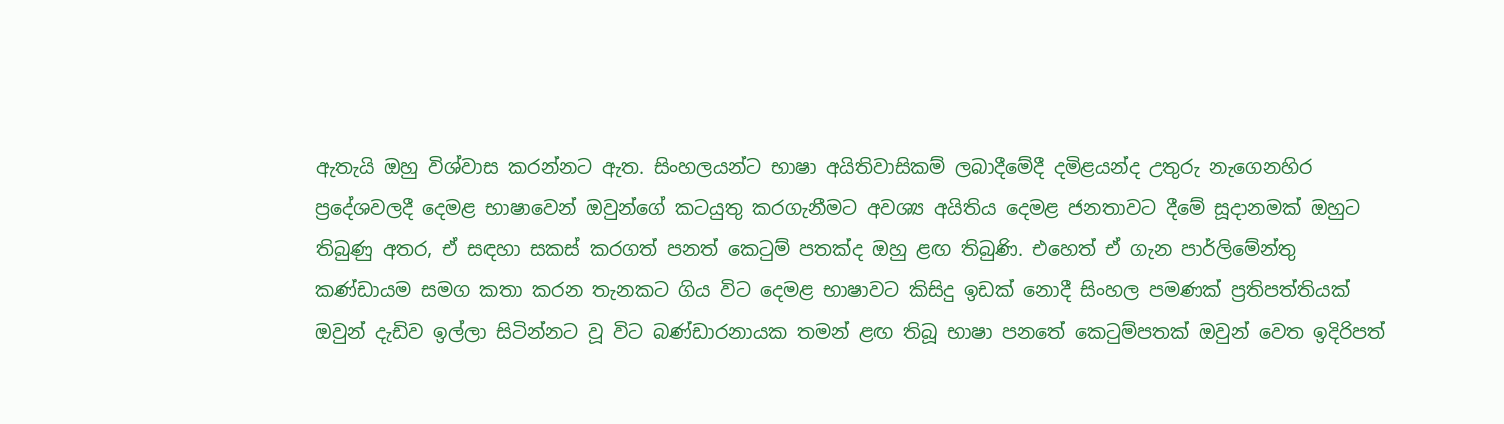ඇතැයි ඔහු විශ්වාස කරන්නට ඇත. සිංහලයන්ට භාෂා අයිතිවාසිකම් ලබාදීමේදී දමිළයන්ද උතුරු නැගෙනහිර ප්‍රදේශවලදී දෙමළ භාෂාවෙන් ඔවුන්ගේ කටයුතු කරගැනීමට අවශ්‍ය අයිතිය දෙමළ ජනතාවට දීමේ සූදානමක් ඔහුට තිබුණු අතර, ඒ සඳහා සකස් කරගත් පනත් කෙටුම් පතක්ද ඔහු ළඟ තිබුණි. එහෙත් ඒ ගැන පාර්ලිමේන්තු කණ්ඩායම සමග කතා කරන තැනකට ගිය විට දෙමළ භාෂාවට කිසිදු ඉඩක් නොදී සිංහල පමණක් ප්‍රතිපත්තියක් ඔවුන් දැඩිව ඉල්ලා සිටින්නට වූ විට බණ්ඩාරනායක තමන් ළඟ තිබූ භාෂා පනතේ කෙටුම්පතක් ඔවුන් වෙත ඉදිරිපත්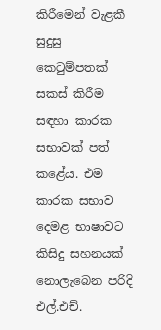කිරීමෙන් වැළකී සුදුසු කෙටුම්පතක් සකස් කිරීම සඳහා කාරක සභාවක් පත් කළේය. එම කාරක සභාව දෙමළ භාෂාවට කිසිදු සහනයක් නොලැබෙන පරිදි එල්.එච්.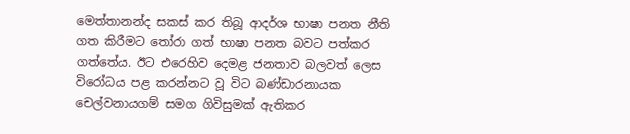මෙත්තානන්ද සකස් කර තිබූ ආදර්ශ භාෂා පනත නීති ගත කිරීමට තෝරා ගත් භාෂා පනත බවට පත්කර ගත්තේය. ඊට එරෙහිව දෙමළ ජනතාව බලවත් ලෙස විරෝධය පළ කරන්නට වූ විට බණ්ඩාරනායක චෙල්වනායගම් සමග ගිවිසුමක් ඇතිකර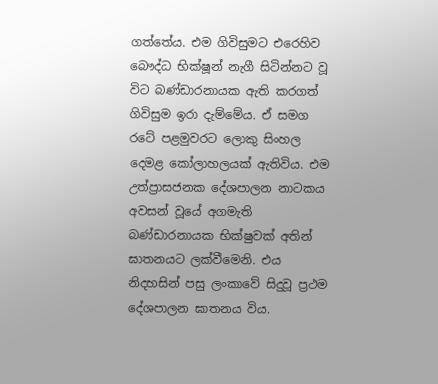ගත්තේය. එම ගිවිසුමට එරෙහිව බෞද්ධ භික්ෂූන් නැගී සිටින්නට වූ විට බණ්ඩාරනායක ඇති කරගත් ගිවිසුම ඉරා දැම්මේය. ඒ සමග රටේ පළමුවරට ලොකු සිංහල දෙමළ කෝලාහලයක් ඇතිවිය. එම උත්ප්‍රාසජනක දේශපාලන නාටකය අවසන් වූයේ අගමැති බණ්ඩාරනායක භික්ෂුවක් අතින් ඝාතනයට ලක්වීමෙනි. එය නිදහසින් පසු ලංකාවේ සිදුවූ ප්‍රථම දේශපාලන ඝාතනය විය.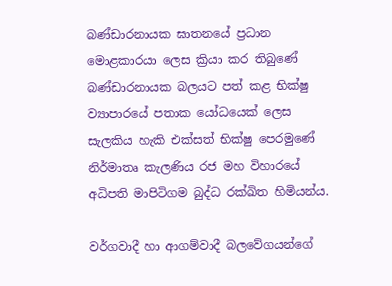බණ්ඩාරනායක ඝාතනයේ ප්‍රධාන මොළකාරයා ලෙස ක්‍රියා කර තිබුණේ බණ්ඩාරනායක බලයට පත් කළ භික්ෂු ව්‍යාපාරයේ පතාක යෝධයෙක් ලෙස සැලකිය හැකි එක්සත් භික්ෂු පෙරමුණේ නිර්මාතෘ කැලණිය රජ මහ විහාරයේ අධිපති මාපිටිගම බුද්ධ රක්ඛිත හිමියන්ය.

වර්ගවාදී හා ආගම්වාදී බලවේගයන්ගේ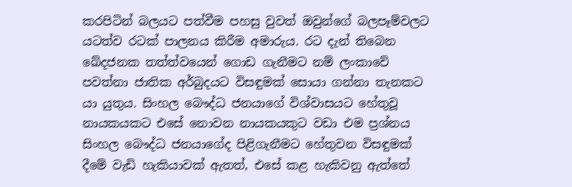කරපිටින් බලයට පත්වීම පහසු වුවත් ඔවුන්ගේ බලපෑම්වලට යටත්ව රටක් පාලනය කිරීම අමාරුය. රට දැන් තිබෙන ඛේදජනක තත්ත්වයෙන් ගොඩ ගැනීමට නම් ලංකාවේ පවත්නා ජාතික අර්බුදයට විසඳුමක් සොයා ගන්නා තැනකට යා යුතුය. සිංහල බෞද්ධ ජනයාගේ විශ්වාසයට හේතුවූ නායකයකට එසේ නොවන නායකයකුට වඩා එම ප්‍රශ්නය සිංහල බෞද්ධ ජනයාගේද පිළිගැනීමට හේතුවන විසඳුමක් දීමේ වැඩි හැකියාවක් ඇතත්, එසේ කළ හැකිවනු ඇත්තේ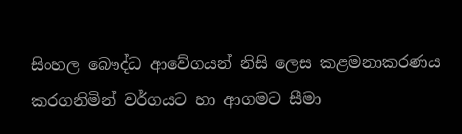සිංහල බෞද්ධ ආවේගයන් නිසි ලෙස කළමනාකරණය කරගනිමින් වර්ගයට හා ආගමට සීමා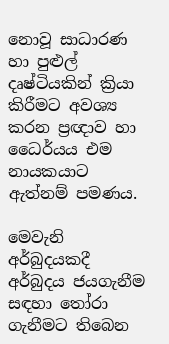නොවූ සාධාරණ හා පුළුල් දෘෂ්ටියකින් ක්‍රියා කිරීමට අවශ්‍ය කරන ප්‍රඥාව හා ධෛර්යය එම නායකයාට ඇත්නම් පමණය.

මෙවැනි අර්බුදයකදී අර්බුදය ජයගැනීම සඳහා තෝරා ගැනීමට තිබෙන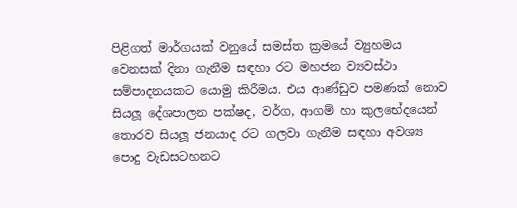පිළිගත් මාර්ගයක් වනුයේ සමස්ත ක්‍රමයේ ව්‍යුහමය වෙනසක් දිනා ගැනීම සඳහා රට මහජන ව්‍යවස්ථා සම්පාදනයකට යොමු කිරීමය. එය ආණ්ඩුව පමණක් නොව සියලූ දේශපාලන පක්ෂද, වර්ග, ආගම් හා කුලභේදයෙන් තොරව සියලූ ජනයාද රට ගලවා ගැනීම සඳහා අවශ්‍ය පොදු වැඩසටහනට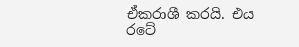ඒකරාශී කරයි. එය රටේ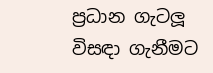ප්‍රධාන ගැටලූ විසඳා ගැනීමට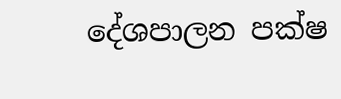දේශපාලන පක්ෂ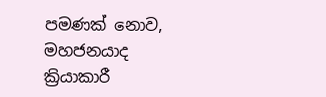පමණක් නොව, මහජනයාද ක්‍රියාකාරී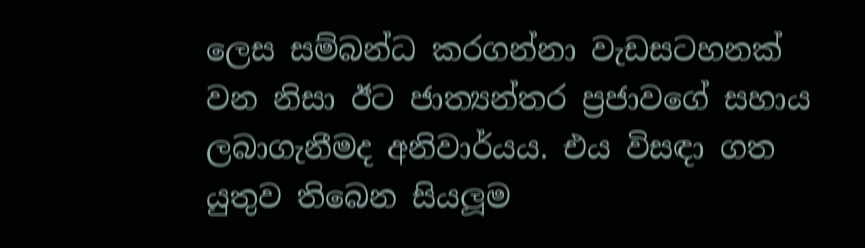ලෙස සම්බන්ධ කරගන්නා වැඩසටහනක් වන නිසා ඊට ජාත්‍යන්තර ප්‍රජාවගේ සහාය ලබාගැනීමද අනිවාර්යය. එය විසඳා ගත යුතුව තිබෙන සියලූම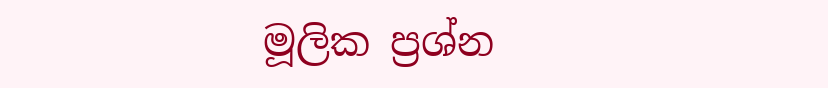මූලික ප්‍රශ්න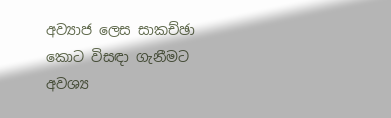අව්‍යාජ ලෙස සාකච්ඡා කොට විසඳා ගැනීමට අවශ්‍ය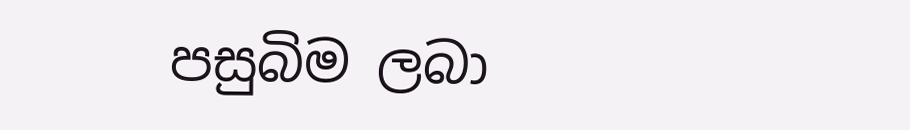පසුබිම ලබා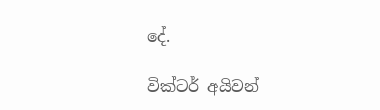දේ.

වික්ටර් අයිවන්